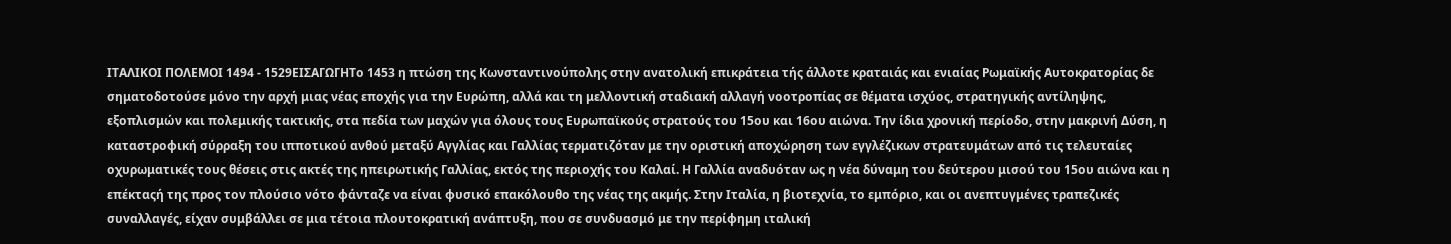ΙΤΑΛΙΚΟΙ ΠΟΛΕΜΟΙ 1494 - 1529ΕΙΣΑΓΩΓΗΤο 1453 η πτώση της Κωνσταντινούπολης στην ανατολική επικράτεια τής άλλοτε κραταιάς και ενιαίας Ρωμαϊκής Αυτοκρατορίας δε σηματοδοτούσε μόνο την αρχή μιας νέας εποχής για την Ευρώπη, αλλά και τη μελλοντική σταδιακή αλλαγή νοοτροπίας σε θέματα ισχύος, στρατηγικής αντίληψης, εξοπλισμών και πολεμικής τακτικής, στα πεδία των μαχών για όλους τους Ευρωπαϊκούς στρατούς του 15ου και 16ου αιώνα. Την ίδια χρονική περίοδο, στην μακρινή Δύση, η καταστροφική σύρραξη του ιπποτικού ανθού μεταξύ Αγγλίας και Γαλλίας τερματιζόταν με την οριστική αποχώρηση των εγγλέζικων στρατευμάτων από τις τελευταίες οχυρωματικές τους θέσεις στις ακτές της ηπειρωτικής Γαλλίας, εκτός της περιοχής του Καλαί. Η Γαλλία αναδυόταν ως η νέα δύναμη του δεύτερου μισού του 15ου αιώνα και η επέκταςή της προς τον πλούσιο νότο φάνταζε να είναι φυσικό επακόλουθο της νέας της ακμής. Στην Ιταλία, η βιοτεχνία, το εμπόριο, και οι ανεπτυγμένες τραπεζικές συναλλαγές, είχαν συμβάλλει σε μια τέτοια πλουτοκρατική ανάπτυξη, που σε συνδυασμό με την περίφημη ιταλική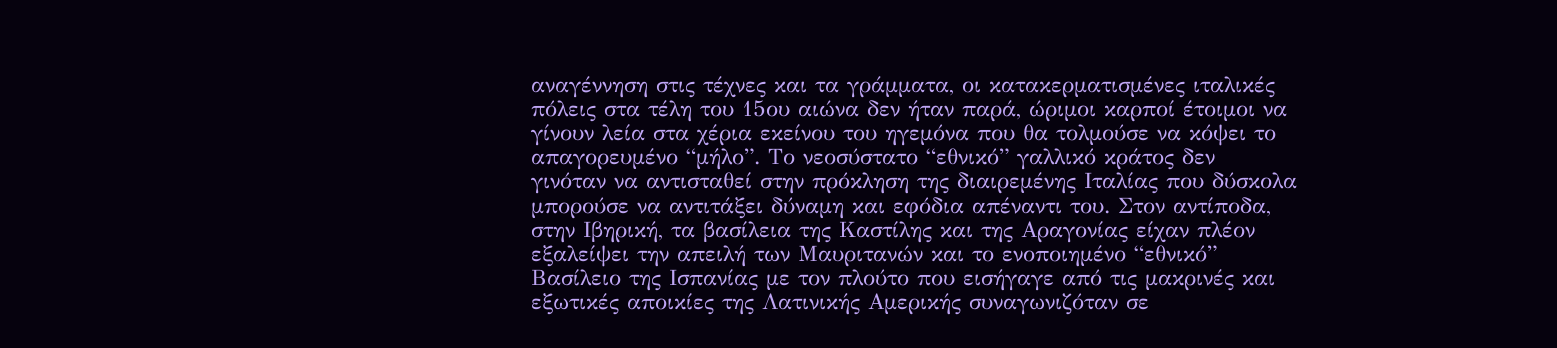αναγέννηση στις τέχνες και τα γράμματα, οι κατακερματισμένες ιταλικές πόλεις στα τέλη του 15ου αιώνα δεν ήταν παρά, ώριμοι καρποί έτοιμοι να γίνουν λεία στα χέρια εκείνου του ηγεμόνα που θα τολμούσε να κόψει το απαγορευμένο “μήλο”. Το νεοσύστατο “εθνικό” γαλλικό κράτος δεν γινόταν να αντισταθεί στην πρόκληση της διαιρεμένης Ιταλίας που δύσκολα μπορούσε να αντιτάξει δύναμη και εφόδια απέναντι του. Στον αντίποδα, στην Ιβηρική, τα βασίλεια της Καστίλης και της Αραγονίας είχαν πλέον εξαλείψει την απειλή των Μαυριτανών και το ενοποιημένο “εθνικό” Βασίλειο της Ισπανίας με τον πλούτο που εισήγαγε από τις μακρινές και εξωτικές αποικίες της Λατινικής Αμερικής συναγωνιζόταν σε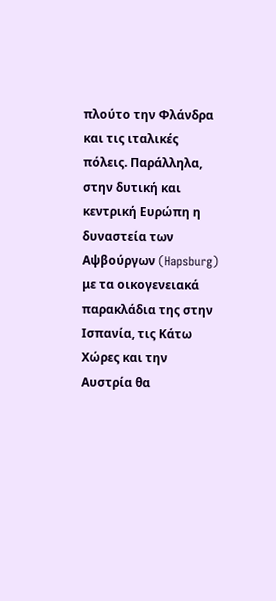πλούτο την Φλάνδρα και τις ιταλικές πόλεις. Παράλληλα, στην δυτική και κεντρική Ευρώπη η δυναστεία των Αψβούργων (Hapsburg) με τα οικογενειακά παρακλάδια της στην Ισπανία, τις Κάτω Χώρες και την Αυστρία θα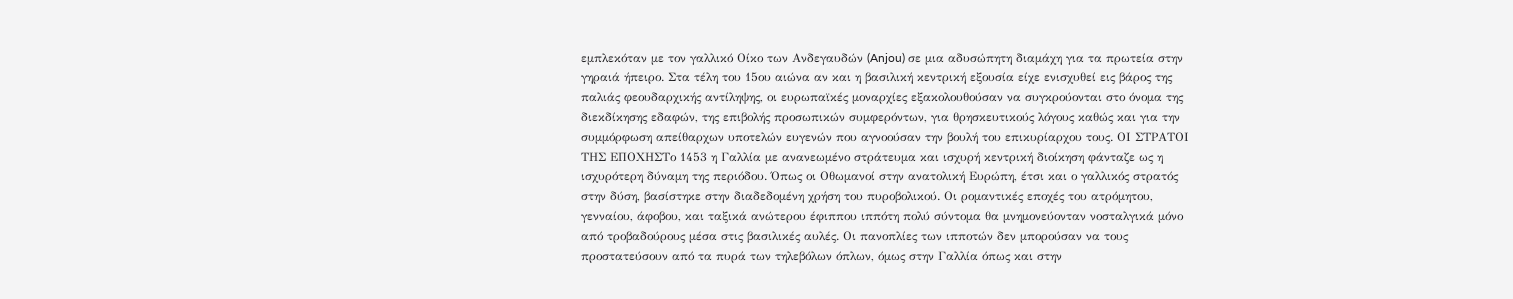εμπλεκόταν με τον γαλλικό Οίκο των Ανδεγαυδών (Anjou) σε μια αδυσώπητη διαμάχη για τα πρωτεία στην γηραιά ήπειρο. Στα τέλη του 15ου αιώνα αν και η βασιλική κεντρική εξουσία είχε ενισχυθεί εις βάρος της παλιάς φεουδαρχικής αντίληψης, οι ευρωπαϊκές μοναρχίες εξακολουθούσαν να συγκρούονται στο όνομα της διεκδίκησης εδαφών, της επιβολής προσωπικών συμφερόντων, για θρησκευτικούς λόγους καθώς και για την συμμόρφωση απείθαρχων υποτελών ευγενών που αγνοούσαν την βουλή του επικυρίαρχου τους. ΟΙ ΣΤΡΑΤΟΙ ΤΗΣ ΕΠΟΧΗΣΤο 1453 η Γαλλία με ανανεωμένο στράτευμα και ισχυρή κεντρική διοίκηση φάνταζε ως η ισχυρότερη δύναμη της περιόδου. Όπως οι Οθωμανοί στην ανατολική Ευρώπη, έτσι και ο γαλλικός στρατός στην δύση, βασίστηκε στην διαδεδομένη χρήση του πυροβολικού. Οι ρομαντικές εποχές του ατρόμητου, γενναίου, άφοβου, και ταξικά ανώτερου έφιππου ιππότη πολύ σύντομα θα μνημονεύονταν νοσταλγικά μόνο από τροβαδούρους μέσα στις βασιλικές αυλές. Οι πανοπλίες των ιπποτών δεν μπορούσαν να τους προστατεύσουν από τα πυρά των τηλεβόλων όπλων, όμως στην Γαλλία όπως και στην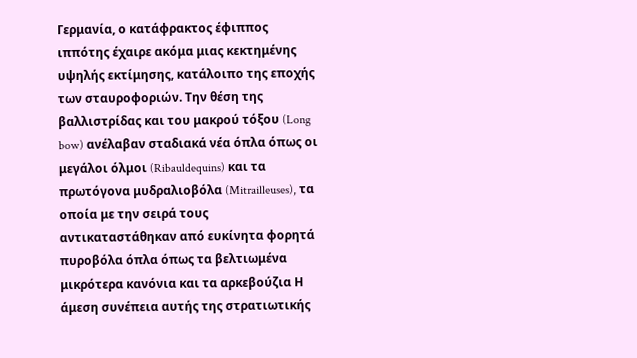Γερμανία, ο κατάφρακτος έφιππος ιππότης έχαιρε ακόμα μιας κεκτημένης υψηλής εκτίμησης, κατάλοιπο της εποχής των σταυροφοριών. Την θέση της βαλλιστρίδας και του μακρού τόξου (Long bow) ανέλαβαν σταδιακά νέα όπλα όπως οι μεγάλοι όλμοι (Ribauldequins) και τα πρωτόγονα μυδραλιοβόλα (Mitrailleuses), τα οποία με την σειρά τους αντικαταστάθηκαν από ευκίνητα φορητά πυροβόλα όπλα όπως τα βελτιωμένα μικρότερα κανόνια και τα αρκεβούζια Η άμεση συνέπεια αυτής της στρατιωτικής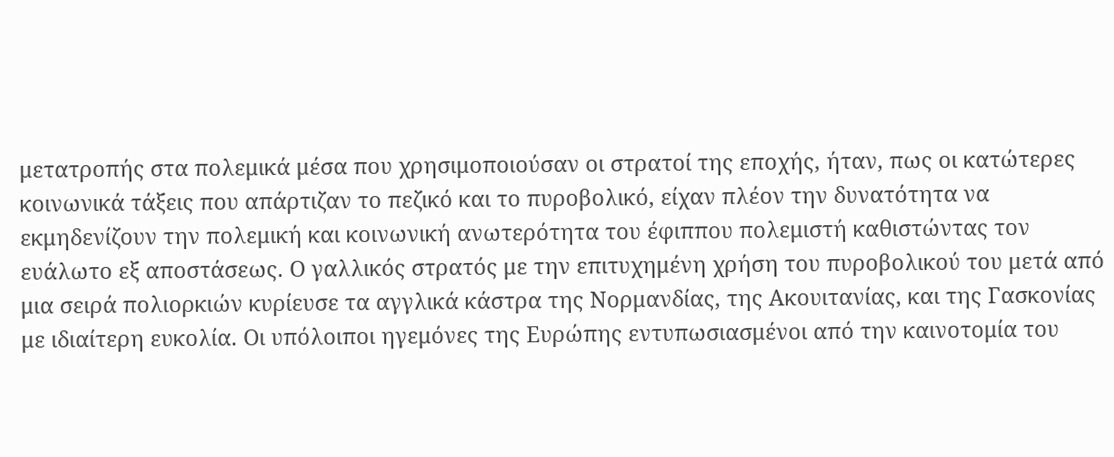μετατροπής στα πολεμικά μέσα που χρησιμοποιούσαν οι στρατοί της εποχής, ήταν, πως οι κατώτερες κοινωνικά τάξεις που απάρτιζαν το πεζικό και το πυροβολικό, είχαν πλέον την δυνατότητα να εκμηδενίζουν την πολεμική και κοινωνική ανωτερότητα του έφιππου πολεμιστή καθιστώντας τον ευάλωτο εξ αποστάσεως. Ο γαλλικός στρατός με την επιτυχημένη χρήση του πυροβολικού του μετά από μια σειρά πολιορκιών κυρίευσε τα αγγλικά κάστρα της Νορμανδίας, της Ακουιτανίας, και της Γασκονίας με ιδιαίτερη ευκολία. Οι υπόλοιποι ηγεμόνες της Ευρώπης εντυπωσιασμένοι από την καινοτομία του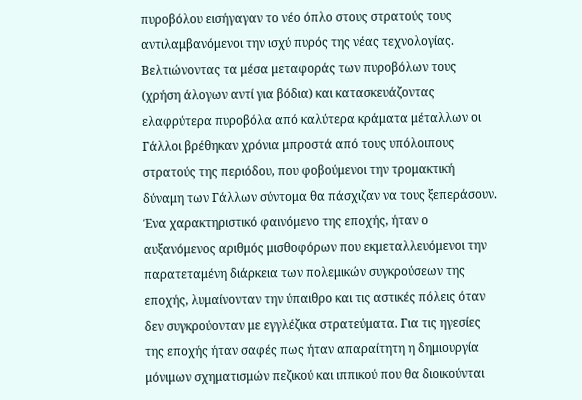πυροβόλου εισήγαγαν το νέο όπλο στους στρατούς τους αντιλαμβανόμενοι την ισχύ πυρός της νέας τεχνολογίας. Βελτιώνοντας τα μέσα μεταφοράς των πυροβόλων τους (χρήση άλογων αντί για βόδια) και κατασκευάζοντας ελαφρύτερα πυροβόλα από καλύτερα κράματα μέταλλων οι Γάλλοι βρέθηκαν χρόνια μπροστά από τους υπόλοιπους στρατούς της περιόδου, που φοβούμενοι την τρομακτική δύναμη των Γάλλων σύντομα θα πάσχιζαν να τους ξεπεράσουν. Ένα χαρακτηριστικό φαινόμενο της εποχής, ήταν ο αυξανόμενος αριθμός μισθοφόρων που εκμεταλλευόμενοι την παρατεταμένη διάρκεια των πολεμικών συγκρούσεων της εποχής, λυμαίνονταν την ύπαιθρο και τις αστικές πόλεις όταν δεν συγκρούονταν με εγγλέζικα στρατεύματα. Για τις ηγεσίες της εποχής ήταν σαφές πως ήταν απαραίτητη η δημιουργία μόνιμων σχηματισμών πεζικού και ιππικού που θα διοικούνται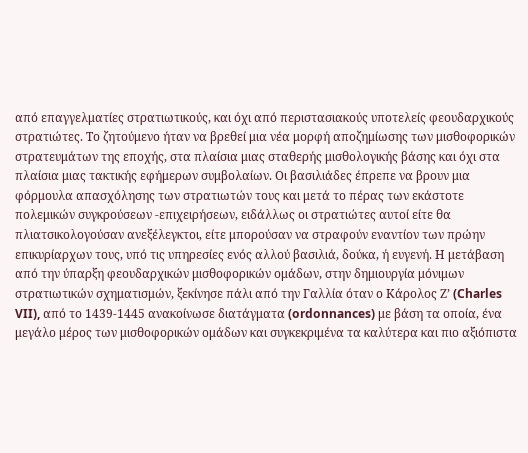από επαγγελματίες στρατιωτικούς, και όχι από περιστασιακούς υποτελείς φεουδαρχικούς στρατιώτες. Το ζητούμενο ήταν να βρεθεί μια νέα μορφή αποζημίωσης των μισθοφορικών στρατευμάτων της εποχής, στα πλαίσια μιας σταθερής μισθολογικής βάσης και όχι στα πλαίσια μιας τακτικής εφήμερων συμβολαίων. Οι βασιλιάδες έπρεπε να βρουν μια φόρμουλα απασχόλησης των στρατιωτών τους και μετά το πέρας των εκάστοτε πολεμικών συγκρούσεων -επιχειρήσεων, ειδάλλως οι στρατιώτες αυτοί είτε θα πλιατσικολογούσαν ανεξέλεγκτοι, είτε μπορούσαν να στραφούν εναντίον των πρώην επικυρίαρχων τους, υπό τις υπηρεσίες ενός αλλού βασιλιά, δούκα, ή ευγενή. Η μετάβαση από την ύπαρξη φεουδαρχικών μισθοφορικών ομάδων, στην δημιουργία μόνιμων στρατιωτικών σχηματισμών, ξεκίνησε πάλι από την Γαλλία όταν ο Κάρολος Ζ’ (Charles VII), από το 1439-1445 ανακοίνωσε διατάγματα (ordonnances) με βάση τα οποία, ένα μεγάλο μέρος των μισθοφορικών ομάδων και συγκεκριμένα τα καλύτερα και πιο αξιόπιστα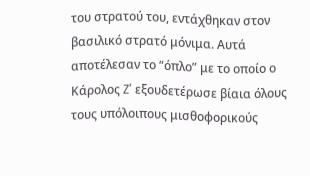του στρατού του, εντάχθηκαν στον βασιλικό στρατό μόνιμα. Αυτά αποτέλεσαν το “όπλο” με το οποίο ο Κάρολος Z’ εξουδετέρωσε βίαια όλους τους υπόλοιπους μισθοφορικούς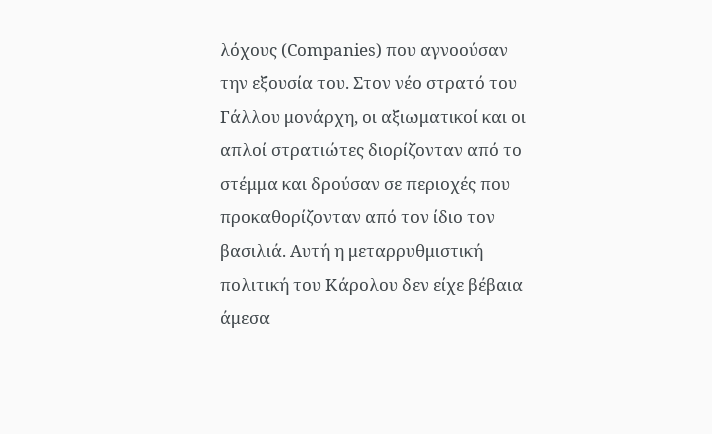λόχους (Companies) που αγνοούσαν την εξουσία του. Στον νέο στρατό του Γάλλου μονάρχη, οι αξιωματικοί και οι απλοί στρατιώτες διορίζονταν από το στέμμα και δρούσαν σε περιοχές που προκαθορίζονταν από τον ίδιο τον βασιλιά. Αυτή η μεταρρυθμιστική πολιτική του Κάρολου δεν είχε βέβαια άμεσα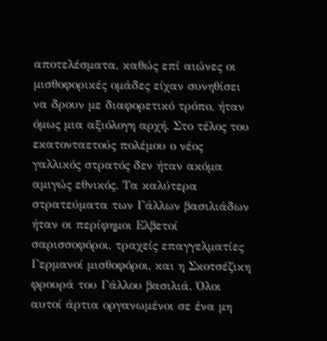αποτελέσματα, καθώς επί αιώνες οι μισθοφορικές ομάδες είχαν συνηθίσει να δρουν με διαφορετικό τρόπο, ήταν όμως μια αξιόλογη αρχή. Στο τέλος του εκατονταετούς πολέμου ο νέος γαλλικός στρατός δεν ήταν ακόμα αμιγώς εθνικός. Τα καλύτερα στρατεύματα των Γάλλων βασιλιάδων ήταν οι περίφημοι Ελβετοί σαρισσοφόροι, τραχείς επαγγελματίες Γερμανοί μισθοφόροι, και η Σκοτσέζικη φρουρά του Γάλλου βασιλιά. Όλοι αυτοί άρτια οργανωμένοι σε ένα μη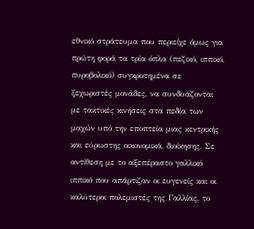εθνικό στράτευμα που περιείχε όμως για πρώτη φορά τα τρία όπλα (πεζικό, ιππικό, πυροβολικό) συγκροτημένα σε ξεχωριστές μονάδες, να συνδυάζονται με τακτικές κινήσεις στα πεδία των μαχών υπό την εποπτεία μιας κεντρικής και εύρωστης οικονομικά, διοίκησης. Σε αντίθεση με το αξεπέραστο γαλλικό ιππικό που απάρτιζαν οι ευγενείς και οι καλύτεροι πολεμιστές της Γαλλίας, το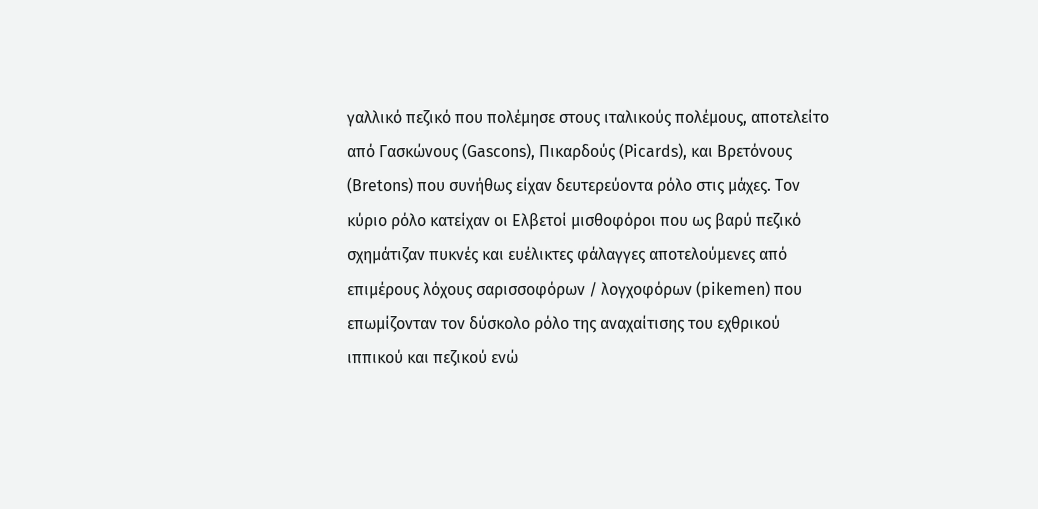γαλλικό πεζικό που πολέμησε στους ιταλικούς πολέμους, αποτελείτο από Γασκώνους (Gascons), Πικαρδούς (Picards), και Βρετόνους (Bretons) που συνήθως είχαν δευτερεύοντα ρόλο στις μάχες. Τον κύριο ρόλο κατείχαν οι Ελβετοί μισθοφόροι που ως βαρύ πεζικό σχημάτιζαν πυκνές και ευέλικτες φάλαγγες αποτελούμενες από επιμέρους λόχους σαρισσοφόρων / λογχοφόρων (pikemen) που επωμίζονταν τον δύσκολο ρόλο της αναχαίτισης του εχθρικού ιππικού και πεζικού ενώ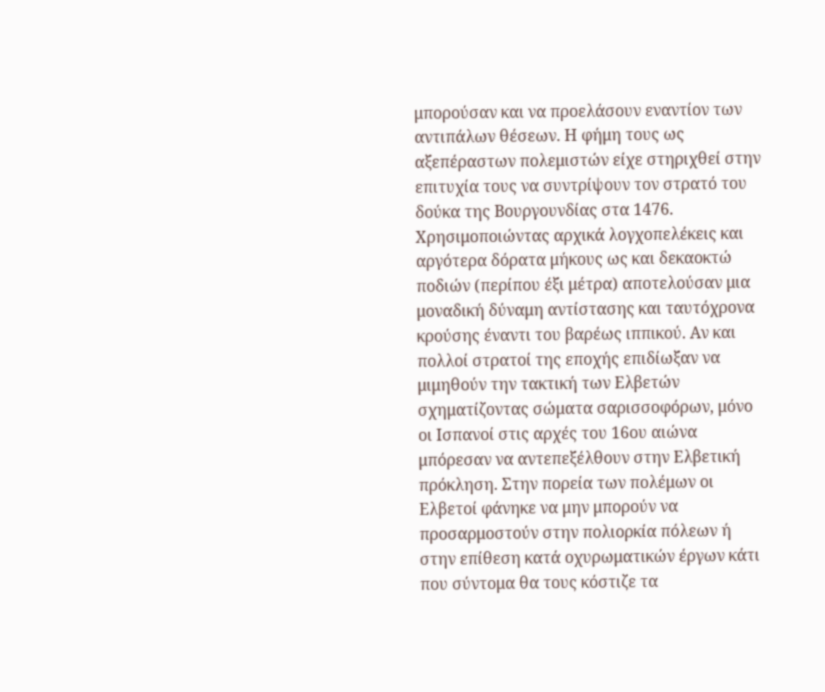μπορούσαν και να προελάσουν εναντίον των αντιπάλων θέσεων. Η φήμη τους ως αξεπέραστων πολεμιστών είχε στηριχθεί στην επιτυχία τους να συντρίψουν τον στρατό του δούκα της Βουργουνδίας στα 1476. Χρησιμοποιώντας αρχικά λογχοπελέκεις και αργότερα δόρατα μήκους ως και δεκαοκτώ ποδιών (περίπου έξι μέτρα) αποτελούσαν μια μοναδική δύναμη αντίστασης και ταυτόχρονα κρούσης έναντι του βαρέως ιππικού. Αν και πολλοί στρατοί της εποχής επιδίωξαν να μιμηθούν την τακτική των Ελβετών σχηματίζοντας σώματα σαρισσοφόρων, μόνο οι Ισπανοί στις αρχές του 16ου αιώνα μπόρεσαν να αντεπεξέλθουν στην Ελβετική πρόκληση. Στην πορεία των πολέμων οι Ελβετοί φάνηκε να μην μπορούν να προσαρμοστούν στην πολιορκία πόλεων ή στην επίθεση κατά οχυρωματικών έργων κάτι που σύντομα θα τους κόστιζε τα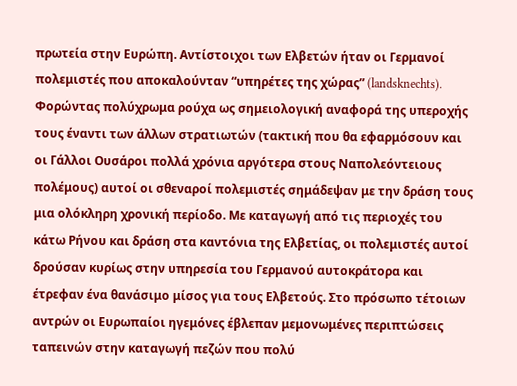πρωτεία στην Ευρώπη. Αντίστοιχοι των Ελβετών ήταν οι Γερμανοί πολεμιστές που αποκαλούνταν “υπηρέτες της χώρας” (landsknechts). Φορώντας πολύχρωμα ρούχα ως σημειολογική αναφορά της υπεροχής τους έναντι των άλλων στρατιωτών (τακτική που θα εφαρμόσουν και οι Γάλλοι Ουσάροι πολλά χρόνια αργότερα στους Ναπολεόντειους πολέμους) αυτοί οι σθεναροί πολεμιστές σημάδεψαν με την δράση τους μια ολόκληρη χρονική περίοδο. Με καταγωγή από τις περιοχές του κάτω Ρήνου και δράση στα καντόνια της Ελβετίας, οι πολεμιστές αυτοί δρούσαν κυρίως στην υπηρεσία του Γερμανού αυτοκράτορα και έτρεφαν ένα θανάσιμο μίσος για τους Ελβετούς. Στο πρόσωπο τέτοιων αντρών οι Ευρωπαίοι ηγεμόνες έβλεπαν μεμονωμένες περιπτώσεις ταπεινών στην καταγωγή πεζών που πολύ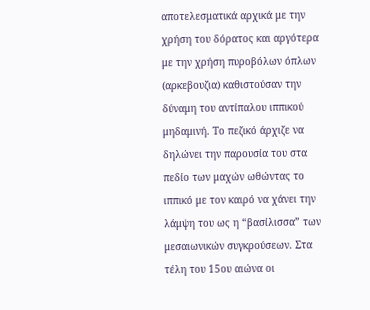αποτελεσματικά αρχικά με την χρήση του δόρατος και αργότερα με την χρήση πυροβόλων όπλων (αρκεβουζια) καθιστούσαν την δύναμη του αντίπαλου ιππικού μηδαμινή. Το πεζικό άρχιζε να δηλώνει την παρουσία του στα πεδίο των μαχών ωθώντας το ιππικό με τον καιρό να χάνει την λάμψη του ως η “βασίλισσα” των μεσαιωνικών συγκρούσεων. Στα τέλη του 15ου αιώνα οι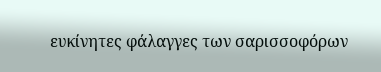ευκίνητες φάλαγγες των σαρισσοφόρων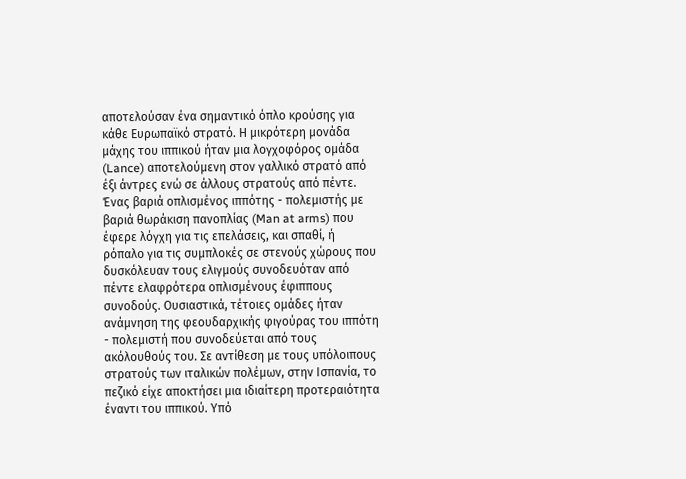αποτελούσαν ένα σημαντικό όπλο κρούσης για κάθε Ευρωπαϊκό στρατό. Η μικρότερη μονάδα μάχης του ιππικού ήταν μια λογχοφόρος ομάδα (Lance) αποτελούμενη στον γαλλικό στρατό από έξι άντρες ενώ σε άλλους στρατούς από πέντε. Ένας βαριά οπλισμένος ιππότης - πολεμιστής με βαριά θωράκιση πανοπλίας (Man at arms) που έφερε λόγχη για τις επελάσεις, και σπαθί, ή ρόπαλο για τις συμπλοκές σε στενούς χώρους που δυσκόλευαν τους ελιγμούς συνοδευόταν από πέντε ελαφρότερα οπλισμένους έφιππους συνοδούς. Ουσιαστικά, τέτοιες ομάδες ήταν ανάμνηση της φεουδαρχικής φιγούρας του ιππότη - πολεμιστή που συνοδεύεται από τους ακόλουθούς του. Σε αντίθεση με τους υπόλοιπους στρατούς των ιταλικών πολέμων, στην Ισπανία, το πεζικό είχε αποκτήσει μια ιδιαίτερη προτεραιότητα έναντι του ιππικού. Υπό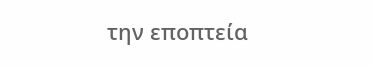την εποπτεία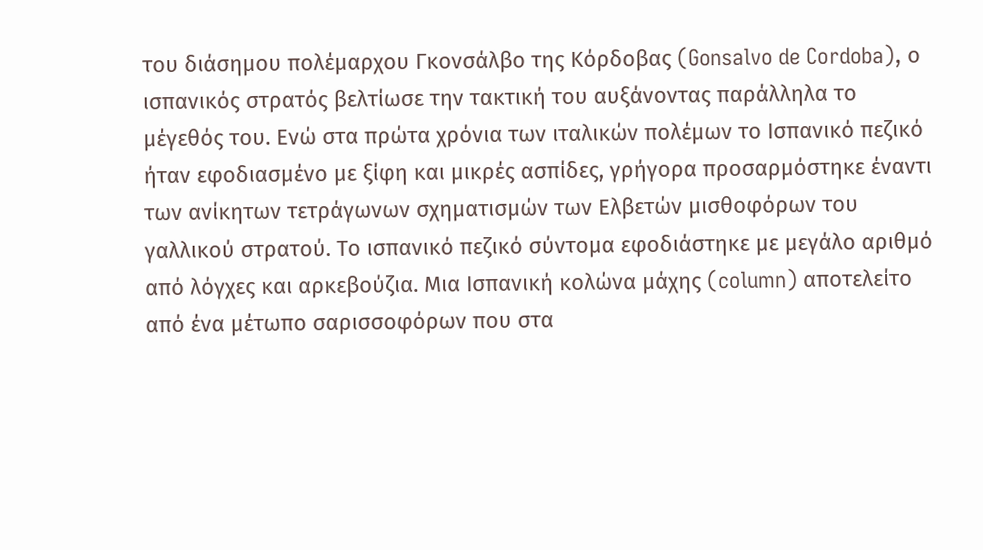του διάσημου πολέμαρχου Γκονσάλβο της Κόρδοβας (Gonsalvo de Cordoba), ο ισπανικός στρατός βελτίωσε την τακτική του αυξάνοντας παράλληλα το μέγεθός του. Ενώ στα πρώτα χρόνια των ιταλικών πολέμων το Ισπανικό πεζικό ήταν εφοδιασμένο με ξίφη και μικρές ασπίδες, γρήγορα προσαρμόστηκε έναντι των ανίκητων τετράγωνων σχηματισμών των Ελβετών μισθοφόρων του γαλλικού στρατού. Το ισπανικό πεζικό σύντομα εφοδιάστηκε με μεγάλο αριθμό από λόγχες και αρκεβούζια. Μια Ισπανική κολώνα μάχης (column) αποτελείτο από ένα μέτωπο σαρισσοφόρων που στα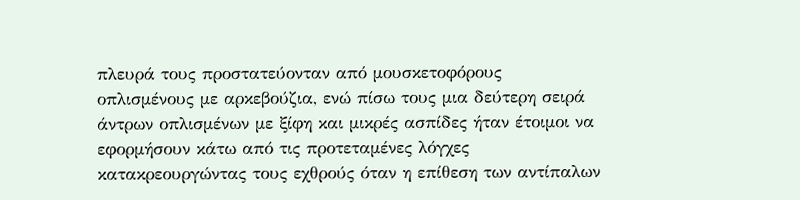πλευρά τους προστατεύονταν από μουσκετοφόρους οπλισμένους με αρκεβούζια, ενώ πίσω τους μια δεύτερη σειρά άντρων οπλισμένων με ξίφη και μικρές ασπίδες ήταν έτοιμοι να εφορμήσουν κάτω από τις προτεταμένες λόγχες κατακρεουργώντας τους εχθρούς όταν η επίθεση των αντίπαλων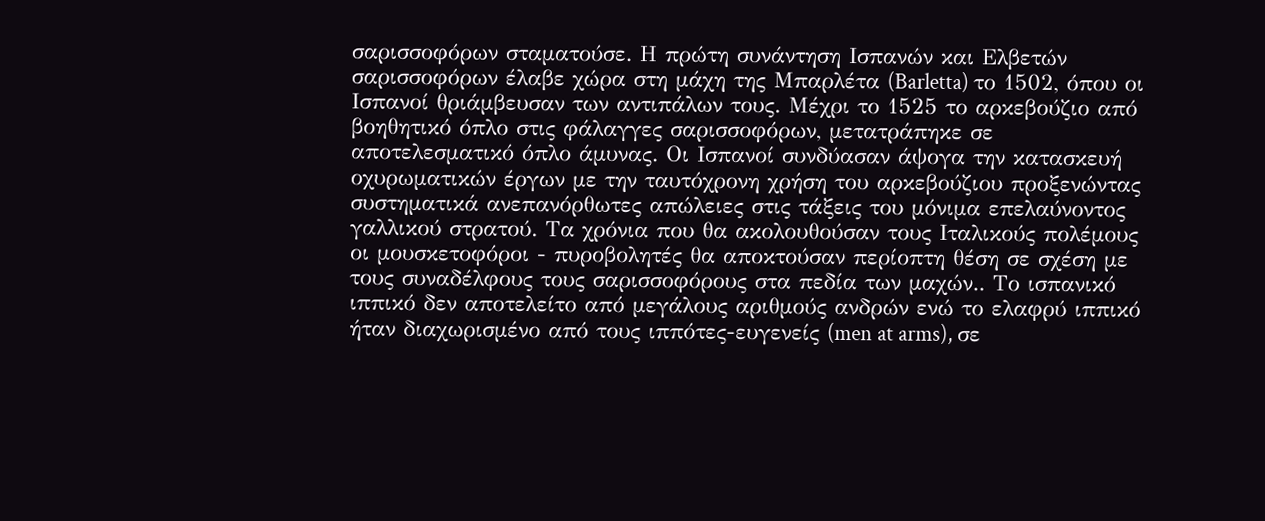σαρισσοφόρων σταματούσε. Η πρώτη συνάντηση Ισπανών και Ελβετών σαρισσοφόρων έλαβε χώρα στη μάχη της Μπαρλέτα (Barletta) το 1502, όπου οι Ισπανοί θριάμβευσαν των αντιπάλων τους. Μέχρι το 1525 το αρκεβούζιο από βοηθητικό όπλο στις φάλαγγες σαρισσοφόρων, μετατράπηκε σε αποτελεσματικό όπλο άμυνας. Οι Ισπανοί συνδύασαν άψογα την κατασκευή οχυρωματικών έργων με την ταυτόχρονη χρήση του αρκεβούζιου προξενώντας συστηματικά ανεπανόρθωτες απώλειες στις τάξεις του μόνιμα επελαύνοντος γαλλικού στρατού. Τα χρόνια που θα ακολουθούσαν τους Ιταλικούς πολέμους οι μουσκετοφόροι - πυροβολητές θα αποκτούσαν περίοπτη θέση σε σχέση με τους συναδέλφους τους σαρισσοφόρους στα πεδία των μαχών.. Το ισπανικό ιππικό δεν αποτελείτο από μεγάλους αριθμούς ανδρών ενώ το ελαφρύ ιππικό ήταν διαχωρισμένο από τους ιππότες-ευγενείς (men at arms), σε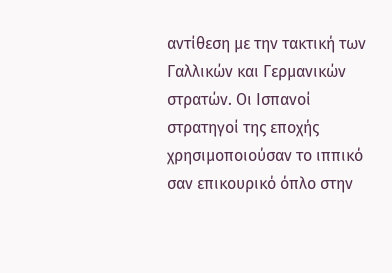αντίθεση με την τακτική των Γαλλικών και Γερμανικών στρατών. Οι Ισπανοί στρατηγοί της εποχής χρησιμοποιούσαν το ιππικό σαν επικουρικό όπλο στην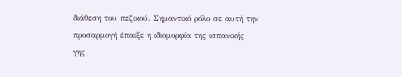διάθεση του πεζικού. Σημαντικό ρόλο σε αυτή την προσαρμογή έπαιξε η ιδιομορφία της ισπανικής γης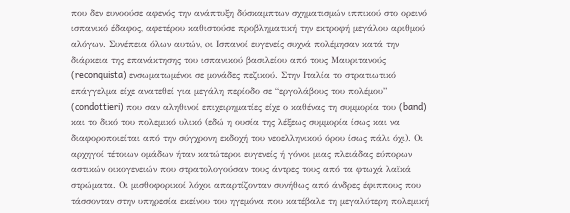που δεν ευνοούσε αφενός την ανάπτυξη δύσκαμπτων σχηματισμών ιππικού στο ορεινό ισπανικό έδαφος, αφετέρου καθιστούσε προβληματική την εκτροφή μεγάλου αριθμού αλόγων. Συνέπεια όλων αυτών, oι Ισπανοί ευγενείς συχνά πολέμησαν κατά την διάρκεια της επανάκτησης του ισπανικού βασιλείου από τους Μαυριτανούς (reconquista) ενσωματωμένοι σε μονάδες πεζικού. Στην Ιταλία το στρατιωτικό επάγγελμα είχε ανατεθεί για μεγάλη περίοδο σε “εργολάβους του πολέμου” (condottieri) που σαν αληθινοί επιχειρηματίες είχε ο καθένας τη συμμορία του (band) και το δικό του πολεμικό υλικό (εδώ η ουσία της λέξεως συμμορία ίσως και να διαφοροποιείται από την σύγχρονη εκδοχή του νεοελληνικού όρου ίσως πάλι όχι). Οι αρχηγοί τέτοιων ομάδων ήταν κατώτεροι ευγενείς ή γόνοι μιας πλειάδας εύπορων αστικών οικογενειών που στρατολογούσαν τους άντρες τους από τα φτωχά λαϊκά στρώματα. Οι μισθοφορικοί λόχοι απαρτίζονταν συνήθως από άνδρες έφιππους που τάσσονταν στην υπηρεσία εκείνου του ηγεμόνα που κατέβαλε τη μεγαλύτερη πολεμική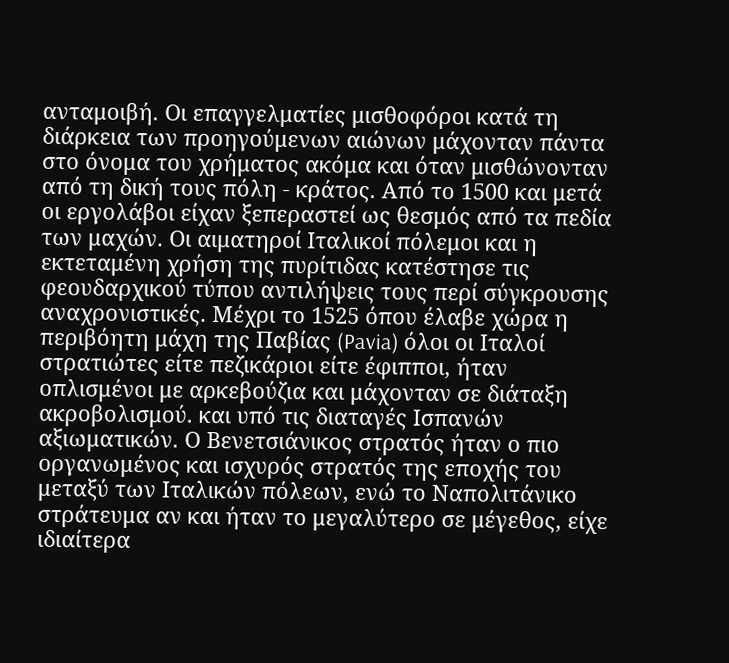ανταμοιβή. Οι επαγγελματίες μισθοφόροι κατά τη διάρκεια των προηγούμενων αιώνων μάχονταν πάντα στο όνομα του χρήματος ακόμα και όταν μισθώνονταν από τη δική τους πόλη - κράτος. Από το 1500 και μετά οι εργολάβοι είχαν ξεπεραστεί ως θεσμός από τα πεδία των μαχών. Οι αιματηροί Ιταλικοί πόλεμοι και η εκτεταμένη χρήση της πυρίτιδας κατέστησε τις φεουδαρχικού τύπου αντιλήψεις τους περί σύγκρουσης αναχρονιστικές. Μέχρι το 1525 όπου έλαβε χώρα η περιβόητη μάχη της Παβίας (Pavia) όλοι οι Ιταλοί στρατιώτες είτε πεζικάριοι είτε έφιπποι, ήταν οπλισμένοι με αρκεβούζια και μάχονταν σε διάταξη ακροβολισμού. και υπό τις διαταγές Ισπανών αξιωματικών. Ο Βενετσιάνικος στρατός ήταν ο πιο οργανωμένος και ισχυρός στρατός της εποχής του μεταξύ των Ιταλικών πόλεων, ενώ το Ναπολιτάνικο στράτευμα αν και ήταν το μεγαλύτερο σε μέγεθος, είχε ιδιαίτερα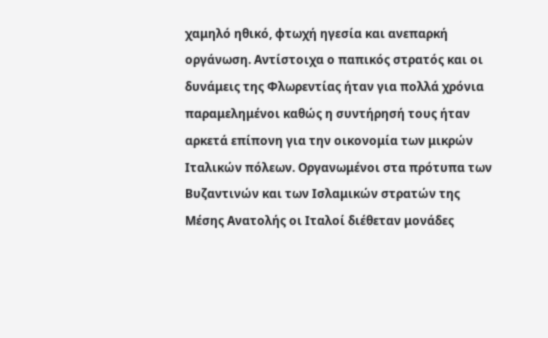χαμηλό ηθικό, φτωχή ηγεσία και ανεπαρκή οργάνωση. Αντίστοιχα ο παπικός στρατός και οι δυνάμεις της Φλωρεντίας ήταν για πολλά χρόνια παραμελημένοι καθώς η συντήρησή τους ήταν αρκετά επίπονη για την οικονομία των μικρών Ιταλικών πόλεων. Οργανωμένοι στα πρότυπα των Βυζαντινών και των Ισλαμικών στρατών της Μέσης Ανατολής οι Ιταλοί διέθεταν μονάδες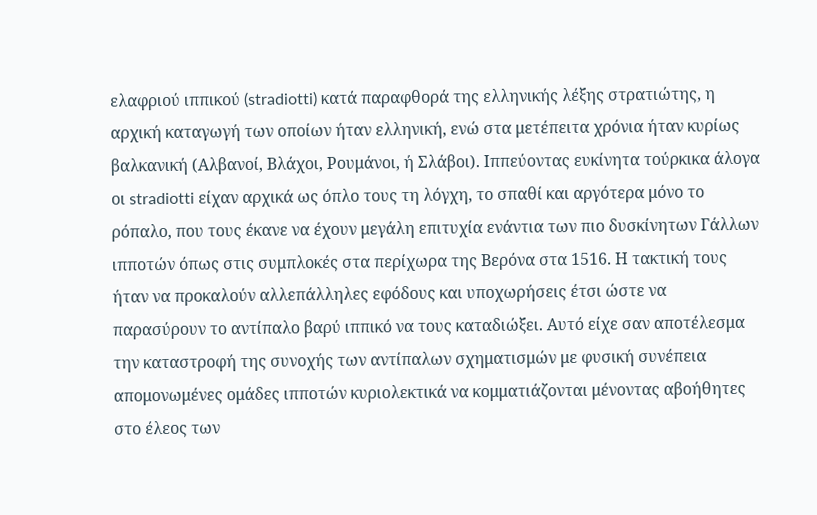ελαφριού ιππικού (stradiotti) κατά παραφθορά της ελληνικής λέξης στρατιώτης, η αρχική καταγωγή των οποίων ήταν ελληνική, ενώ στα μετέπειτα χρόνια ήταν κυρίως βαλκανική (Αλβανοί, Βλάχοι, Ρουμάνοι, ή Σλάβοι). Ιππεύοντας ευκίνητα τούρκικα άλογα οι stradiotti είχαν αρχικά ως όπλο τους τη λόγχη, το σπαθί και αργότερα μόνο το ρόπαλο, που τους έκανε να έχουν μεγάλη επιτυχία ενάντια των πιο δυσκίνητων Γάλλων ιπποτών όπως στις συμπλοκές στα περίχωρα της Βερόνα στα 1516. Η τακτική τους ήταν να προκαλούν αλλεπάλληλες εφόδους και υποχωρήσεις έτσι ώστε να παρασύρουν το αντίπαλο βαρύ ιππικό να τους καταδιώξει. Αυτό είχε σαν αποτέλεσμα την καταστροφή της συνοχής των αντίπαλων σχηματισμών με φυσική συνέπεια απομονωμένες ομάδες ιπποτών κυριολεκτικά να κομματιάζονται μένοντας αβοήθητες στο έλεος των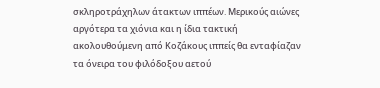σκληροτράχηλων άτακτων ιππέων. Μερικούς αιώνες αργότερα τα χιόνια και η ίδια τακτική ακολουθούμενη από Κοζάκους ιππείς θα ενταφίαζαν τα όνειρα του φιλόδοξου αετού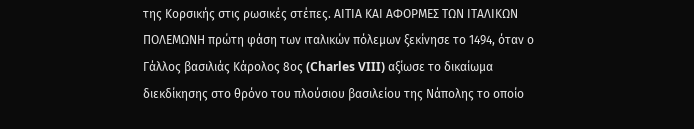της Κορσικής στις ρωσικές στέπες. ΑΙΤΙΑ ΚΑΙ ΑΦΟΡΜΕΣ ΤΩΝ ΙΤΑΛΙΚΩΝ ΠΟΛΕΜΩΝΗ πρώτη φάση των ιταλικών πόλεμων ξεκίνησε το 1494, όταν ο Γάλλος βασιλιάς Κάρολος 8ος (Charles VIII) αξίωσε το δικαίωμα διεκδίκησης στο θρόνο του πλούσιου βασιλείου της Νάπολης το οποίο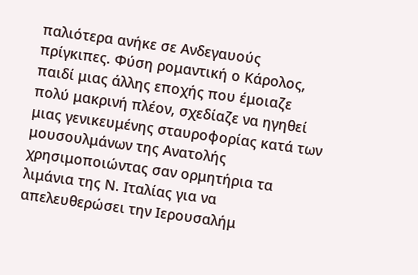παλιότερα ανήκε σε Ανδεγαυούς πρίγκιπες. Φύση ρομαντική ο Κάρολος, παιδί μιας άλλης εποχής που έμοιαζε πολύ μακρινή πλέον, σχεδίαζε να ηγηθεί μιας γενικευμένης σταυροφορίας κατά των μουσουλμάνων της Ανατολής χρησιμοποιώντας σαν ορμητήρια τα λιμάνια της Ν. Ιταλίας για να απελευθερώσει την Ιερουσαλήμ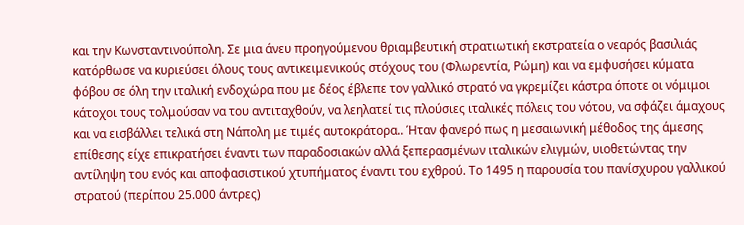και την Κωνσταντινούπολη. Σε μια άνευ προηγούμενου θριαμβευτική στρατιωτική εκστρατεία ο νεαρός βασιλιάς κατόρθωσε να κυριεύσει όλους τους αντικειμενικούς στόχους του (Φλωρεντία, Ρώμη) και να εμφυσήσει κύματα φόβου σε όλη την ιταλική ενδοχώρα που με δέος έβλεπε τον γαλλικό στρατό να γκρεμίζει κάστρα όποτε οι νόμιμοι κάτοχοι τους τολμούσαν να του αντιταχθούν, να λεηλατεί τις πλούσιες ιταλικές πόλεις του νότου, να σφάζει άμαχους και να εισβάλλει τελικά στη Νάπολη με τιμές αυτοκράτορα.. Ήταν φανερό πως η μεσαιωνική μέθοδος της άμεσης επίθεσης είχε επικρατήσει έναντι των παραδοσιακών αλλά ξεπερασμένων ιταλικών ελιγμών, υιοθετώντας την αντίληψη του ενός και αποφασιστικού χτυπήματος έναντι του εχθρού. Το 1495 η παρουσία του πανίσχυρου γαλλικού στρατού (περίπου 25.000 άντρες)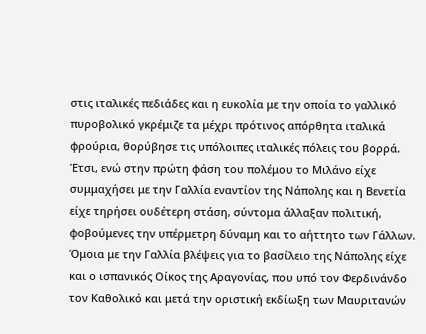στις ιταλικές πεδιάδες και η ευκολία με την οποία το γαλλικό πυροβολικό γκρέμιζε τα μέχρι πρότινος απόρθητα ιταλικά φρούρια, θορύβησε τις υπόλοιπες ιταλικές πόλεις του βορρά. Έτσι, ενώ στην πρώτη φάση του πολέμου το Μιλάνο είχε συμμαχήσει με την Γαλλία εναντίον της Νάπολης και η Βενετία είχε τηρήσει ουδέτερη στάση, σύντομα άλλαξαν πολιτική, φοβούμενες την υπέρμετρη δύναμη και το αήττητο των Γάλλων. Όμοια με την Γαλλία βλέψεις για το βασίλειο της Νάπολης είχε και ο ισπανικός Οίκος της Αραγονίας, που υπό τον Φερδινάνδο τον Καθολικό και μετά την οριστική εκδίωξη των Μαυριτανών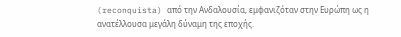(reconquista) από την Ανδαλουσία, εμφανιζόταν στην Ευρώπη ως η ανατέλλουσα μεγάλη δύναμη της εποχής.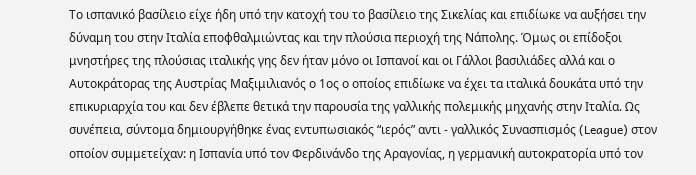Το ισπανικό βασίλειο είχε ήδη υπό την κατοχή του το βασίλειο της Σικελίας και επιδίωκε να αυξήσει την δύναμη του στην Ιταλία εποφθαλμιώντας και την πλούσια περιοχή της Νάπολης. Όμως οι επίδοξοι μνηστήρες της πλούσιας ιταλικής γης δεν ήταν μόνο οι Ισπανοί και οι Γάλλοι βασιλιάδες αλλά και ο Αυτοκράτορας της Αυστρίας Μαξιμιλιανός ο 1ος ο οποίος επιδίωκε να έχει τα ιταλικά δουκάτα υπό την επικυριαρχία του και δεν έβλεπε θετικά την παρουσία της γαλλικής πολεμικής μηχανής στην Ιταλία. Ως συνέπεια, σύντομα δημιουργήθηκε ένας εντυπωσιακός “ιερός” αντι - γαλλικός Συνασπισμός (League) στον οποίον συμμετείχαν: η Ισπανία υπό τον Φερδινάνδο της Αραγονίας, η γερμανική αυτοκρατορία υπό τον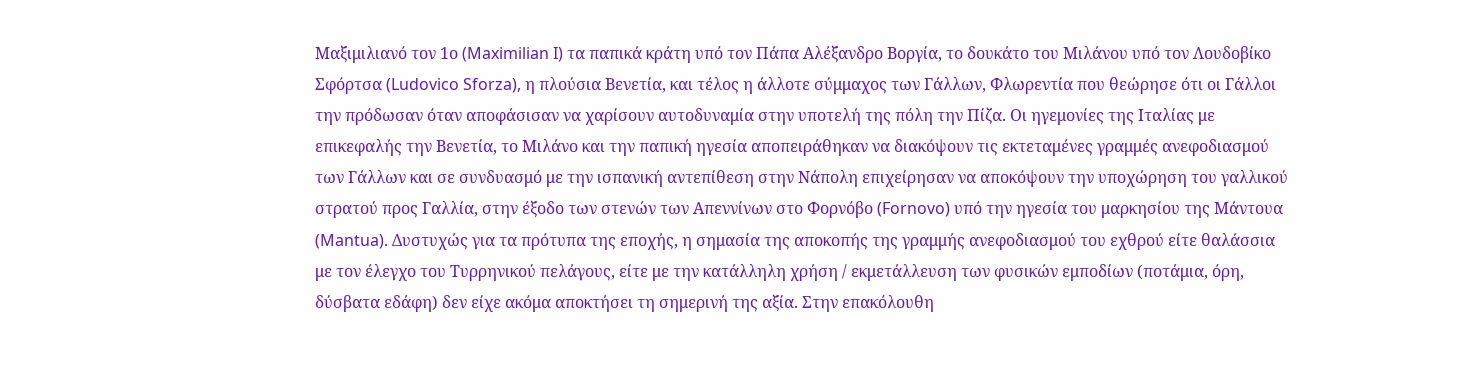Μαξιμιλιανό τον 1ο (Maximilian I) τα παπικά κράτη υπό τον Πάπα Αλέξανδρο Βοργία, το δουκάτο του Μιλάνου υπό τον Λουδοβίκο Σφόρτσα (Ludovico Sforza), η πλούσια Βενετία, και τέλος η άλλοτε σύμμαχος των Γάλλων, Φλωρεντία που θεώρησε ότι οι Γάλλοι την πρόδωσαν όταν αποφάσισαν να χαρίσουν αυτοδυναμία στην υποτελή της πόλη την Πίζα. Οι ηγεμονίες της Ιταλίας με επικεφαλής την Βενετία, το Μιλάνο και την παπική ηγεσία αποπειράθηκαν να διακόψουν τις εκτεταμένες γραμμές ανεφοδιασμού των Γάλλων και σε συνδυασμό με την ισπανική αντεπίθεση στην Νάπολη επιχείρησαν να αποκόψουν την υποχώρηση του γαλλικού στρατού προς Γαλλία, στην έξοδο των στενών των Απεννίνων στο Φορνόβο (Fornovo) υπό την ηγεσία του μαρκησίου της Μάντουα (Mantua). Δυστυχώς για τα πρότυπα της εποχής, η σημασία της αποκοπής της γραμμής ανεφοδιασμού του εχθρού είτε θαλάσσια με τον έλεγχο του Τυρρηνικού πελάγους, είτε με την κατάλληλη χρήση / εκμετάλλευση των φυσικών εμποδίων (ποτάμια, όρη, δύσβατα εδάφη) δεν είχε ακόμα αποκτήσει τη σημερινή της αξία. Στην επακόλουθη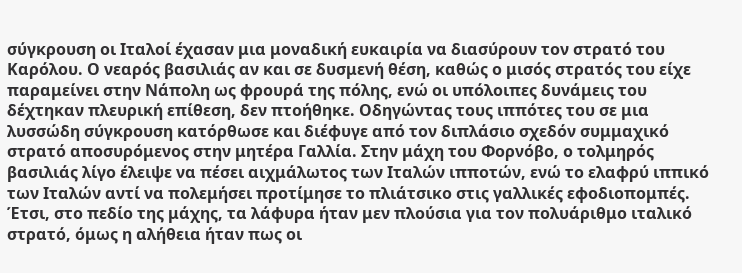σύγκρουση οι Ιταλοί έχασαν μια μοναδική ευκαιρία να διασύρουν τον στρατό του Καρόλου. Ο νεαρός βασιλιάς αν και σε δυσμενή θέση, καθώς ο μισός στρατός του είχε παραμείνει στην Νάπολη ως φρουρά της πόλης, ενώ οι υπόλοιπες δυνάμεις του δέχτηκαν πλευρική επίθεση, δεν πτοήθηκε. Οδηγώντας τους ιππότες του σε μια λυσσώδη σύγκρουση κατόρθωσε και διέφυγε από τον διπλάσιο σχεδόν συμμαχικό στρατό αποσυρόμενος στην μητέρα Γαλλία. Στην μάχη του Φορνόβο, ο τολμηρός βασιλιάς λίγο έλειψε να πέσει αιχμάλωτος των Ιταλών ιπποτών, ενώ το ελαφρύ ιππικό των Ιταλών αντί να πολεμήσει προτίμησε το πλιάτσικο στις γαλλικές εφοδιοπομπές. Έτσι, στο πεδίο της μάχης, τα λάφυρα ήταν μεν πλούσια για τον πολυάριθμο ιταλικό στρατό, όμως η αλήθεια ήταν πως οι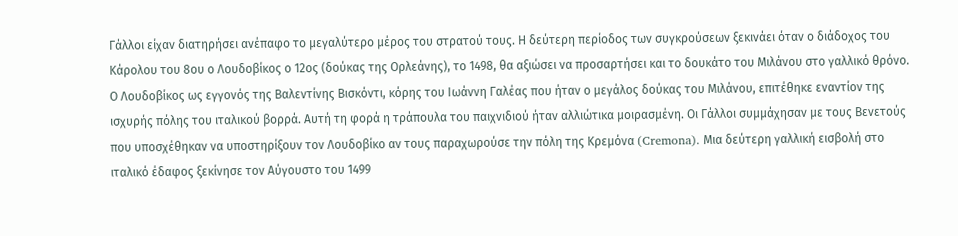Γάλλοι είχαν διατηρήσει ανέπαφο το μεγαλύτερο μέρος του στρατού τους. Η δεύτερη περίοδος των συγκρούσεων ξεκινάει όταν ο διάδοχος του Κάρολου του 8ου ο Λουδοβίκος ο 12ος (δούκας της Ορλεάνης), το 1498, θα αξιώσει να προσαρτήσει και το δουκάτο του Μιλάνου στο γαλλικό θρόνο. Ο Λουδοβίκος ως εγγονός της Βαλεντίνης Βισκόντι, κόρης του Ιωάννη Γαλέας που ήταν ο μεγάλος δούκας του Μιλάνου, επιτέθηκε εναντίον της ισχυρής πόλης του ιταλικού βορρά. Αυτή τη φορά η τράπουλα του παιχνιδιού ήταν αλλιώτικα μοιρασμένη. Οι Γάλλοι συμμάχησαν με τους Βενετούς που υποσχέθηκαν να υποστηρίξουν τον Λουδοβίκο αν τους παραχωρούσε την πόλη της Κρεμόνα (Cremona). Μια δεύτερη γαλλική εισβολή στο ιταλικό έδαφος ξεκίνησε τον Αύγουστο του 1499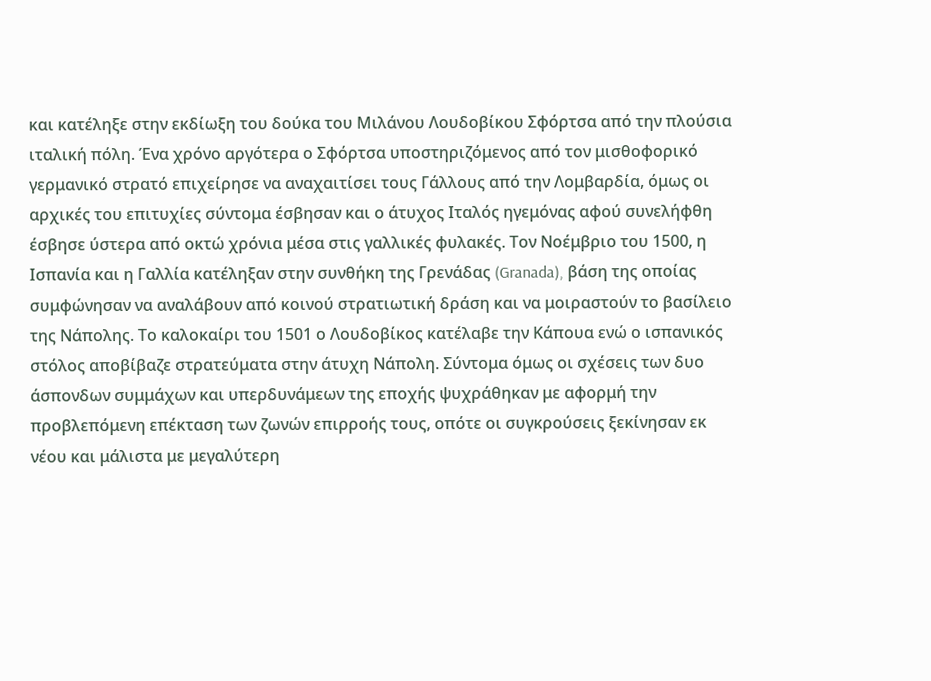και κατέληξε στην εκδίωξη του δούκα του Μιλάνου Λουδοβίκου Σφόρτσα από την πλούσια ιταλική πόλη. Ένα χρόνο αργότερα ο Σφόρτσα υποστηριζόμενος από τον μισθοφορικό γερμανικό στρατό επιχείρησε να αναχαιτίσει τους Γάλλους από την Λομβαρδία, όμως οι αρχικές του επιτυχίες σύντομα έσβησαν και ο άτυχος Ιταλός ηγεμόνας αφού συνελήφθη έσβησε ύστερα από οκτώ χρόνια μέσα στις γαλλικές φυλακές. Τον Νοέμβριο του 1500, η Ισπανία και η Γαλλία κατέληξαν στην συνθήκη της Γρενάδας (Granada), βάση της οποίας συμφώνησαν να αναλάβουν από κοινού στρατιωτική δράση και να μοιραστούν το βασίλειο της Νάπολης. Το καλοκαίρι του 1501 ο Λουδοβίκος κατέλαβε την Κάπουα ενώ ο ισπανικός στόλος αποβίβαζε στρατεύματα στην άτυχη Νάπολη. Σύντομα όμως οι σχέσεις των δυο άσπονδων συμμάχων και υπερδυνάμεων της εποχής ψυχράθηκαν με αφορμή την προβλεπόμενη επέκταση των ζωνών επιρροής τους, οπότε οι συγκρούσεις ξεκίνησαν εκ νέου και μάλιστα με μεγαλύτερη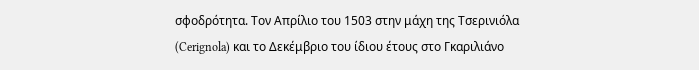σφοδρότητα. Τον Απρίλιο του 1503 στην μάχη της Τσερινιόλα (Cerignola) και το Δεκέμβριο του ίδιου έτους στο Γκαριλιάνο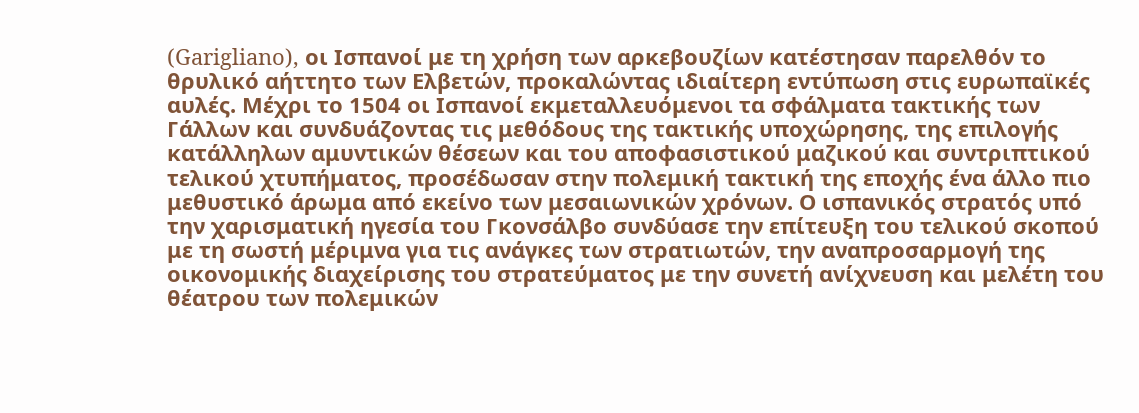(Garigliano), οι Ισπανοί με τη χρήση των αρκεβουζίων κατέστησαν παρελθόν το θρυλικό αήττητο των Ελβετών, προκαλώντας ιδιαίτερη εντύπωση στις ευρωπαϊκές αυλές. Μέχρι το 1504 οι Ισπανοί εκμεταλλευόμενοι τα σφάλματα τακτικής των Γάλλων και συνδυάζοντας τις μεθόδους της τακτικής υποχώρησης, της επιλογής κατάλληλων αμυντικών θέσεων και του αποφασιστικού μαζικού και συντριπτικού τελικού χτυπήματος, προσέδωσαν στην πολεμική τακτική της εποχής ένα άλλο πιο μεθυστικό άρωμα από εκείνο των μεσαιωνικών χρόνων. Ο ισπανικός στρατός υπό την χαρισματική ηγεσία του Γκονσάλβο συνδύασε την επίτευξη του τελικού σκοπού με τη σωστή μέριμνα για τις ανάγκες των στρατιωτών, την αναπροσαρμογή της οικονομικής διαχείρισης του στρατεύματος με την συνετή ανίχνευση και μελέτη του θέατρου των πολεμικών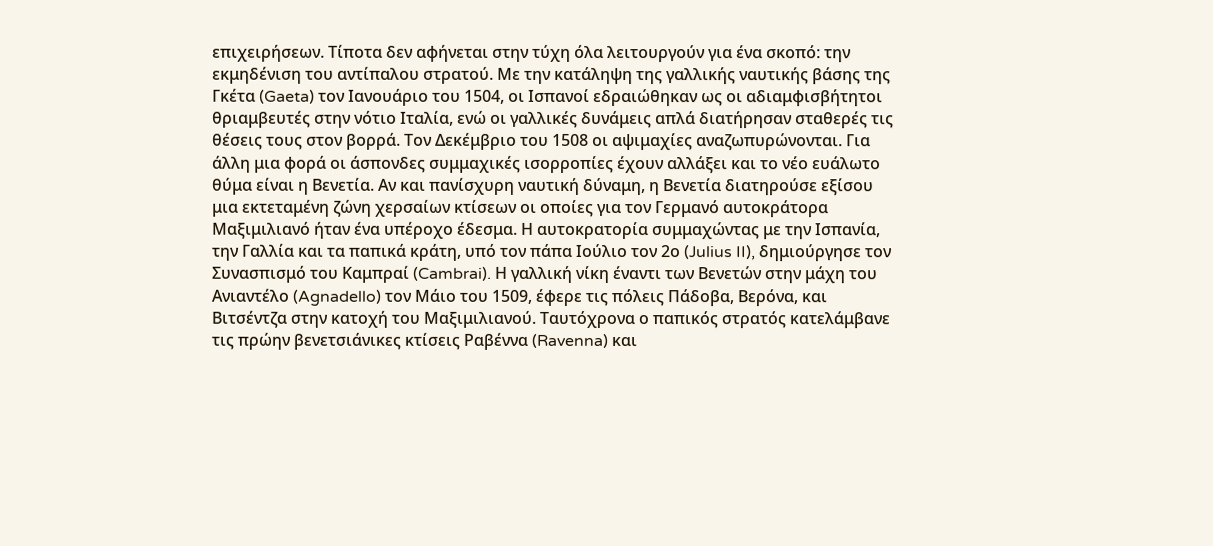επιχειρήσεων. Τίποτα δεν αφήνεται στην τύχη όλα λειτουργούν για ένα σκοπό: την εκμηδένιση του αντίπαλου στρατού. Με την κατάληψη της γαλλικής ναυτικής βάσης της Γκέτα (Gaeta) τον Ιανουάριο του 1504, οι Ισπανοί εδραιώθηκαν ως οι αδιαμφισβήτητοι θριαμβευτές στην νότιο Ιταλία, ενώ οι γαλλικές δυνάμεις απλά διατήρησαν σταθερές τις θέσεις τους στον βορρά. Τον Δεκέμβριο του 1508 οι αψιμαχίες αναζωπυρώνονται. Για άλλη μια φορά οι άσπονδες συμμαχικές ισορροπίες έχουν αλλάξει και το νέο ευάλωτο θύμα είναι η Βενετία. Αν και πανίσχυρη ναυτική δύναμη, η Βενετία διατηρούσε εξίσου μια εκτεταμένη ζώνη χερσαίων κτίσεων οι οποίες για τον Γερμανό αυτοκράτορα Μαξιμιλιανό ήταν ένα υπέροχο έδεσμα. Η αυτοκρατορία συμμαχώντας με την Ισπανία, την Γαλλία και τα παπικά κράτη, υπό τον πάπα Ιούλιο τον 2ο (Julius II), δημιούργησε τον Συνασπισμό του Καμπραί (Cambrai). Η γαλλική νίκη έναντι των Βενετών στην μάχη του Ανιαντέλο (Agnadello) τον Μάιο του 1509, έφερε τις πόλεις Πάδοβα, Βερόνα, και Βιτσέντζα στην κατοχή του Μαξιμιλιανού. Ταυτόχρονα ο παπικός στρατός κατελάμβανε τις πρώην βενετσιάνικες κτίσεις Ραβέννα (Ravenna) και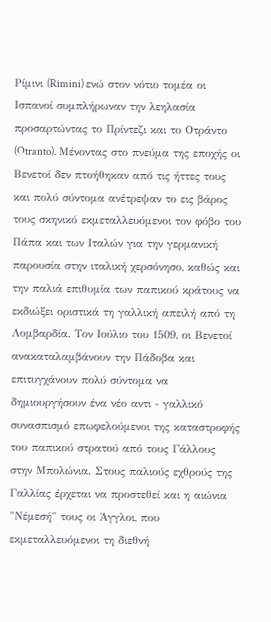Ρίμινι (Rimini) ενώ στον νότιο τομέα οι Ισπανοί συμπλήρωναν την λεηλασία προσαρτώντας το Πρίντεζι και το Οτράντο (Otranto). Μένοντας στο πνεύμα της εποχής οι Βενετοί δεν πτοήθηκαν από τις ήττες τους και πολύ σύντομα ανέτρεψαν το εις βάρος τους σκηνικό εκμεταλλευόμενοι τον φόβο του Πάπα και των Ιταλών για την γερμανική παρουσία στην ιταλική χερσόνησο, καθώς και την παλιά επιθυμία των παπικού κράτους να εκδιώξει οριστικά τη γαλλική απειλή από τη Λομβαρδία. Τον Ιούλιο του 1509, οι Βενετοί ανακαταλαμβάνουν την Πάδοβα και επιτυγχάνουν πολύ σύντομα να δημιουργήσουν ένα νέο αντι - γαλλικό συνασπισμό επωφελούμενοι της καταστροφής του παπικού στρατού από τους Γάλλους στην Μπολώνια. Στους παλιούς εχθρούς της Γαλλίας έρχεται να προστεθεί και η αιώνια "Νέμεσή" τους οι Άγγλοι, που εκμεταλλευόμενοι τη διεθνή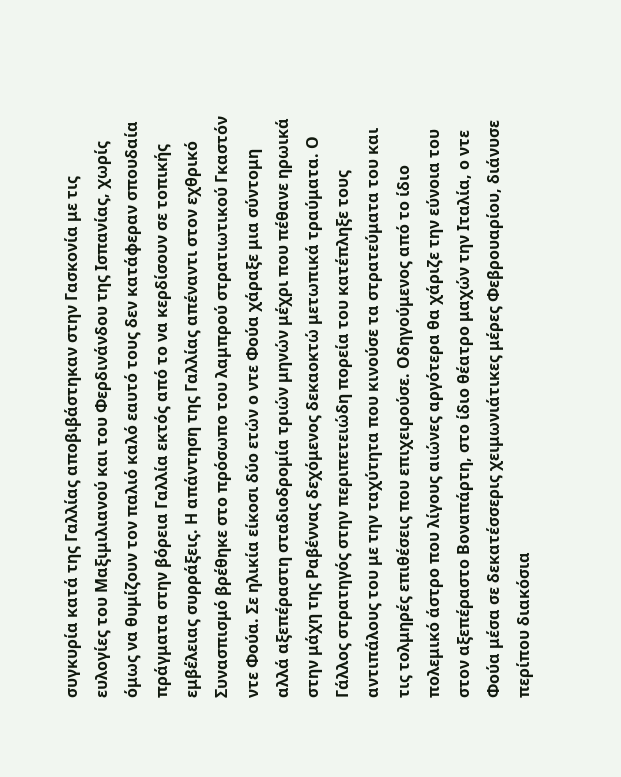συγκυρία κατά της Γαλλίας αποβιβάστηκαν στην Γασκονία με τις ευλογίες του Μαξιμιλιανού και του Φερδινάνδου της Ισπανίας, χωρίς όμως να θυμίζουν τον παλιό καλό εαυτό τους δεν κατάφεραν σπουδαία πράγματα στην βόρεια Γαλλία εκτός από το να κερδίσουν σε τοπικής εμβέλειας συρράξεις. Η απάντηση της Γαλλίας απέναντι στον εχθρικό Συνασπισμό βρέθηκε στο πρόσωπο του λαμπρού στρατιωτικού Γκαστόν ντε Φούα. Σε ηλικία είκοσι δύο ετών ο ντε Φούα χάραξε μια σύντομη αλλά αξεπέραστη σταδιοδρομία τριών μηνών μέχρι που πέθανε ηρωικά στην μάχη της Ραβέννας δεχόμενος δεκαοκτώ μετωπικά τραύματα. Ο Γάλλος στρατηγός στην περιπετειώδη πορεία του κατέπληξε τους αντιπάλους του με την ταχύτητα που κινούσε τα στρατεύματα του και τις τολμηρές επιθέσεις που επιχειρούσε. Οδηγούμενος από το ίδιο πολεμικό άστρο που λίγους αιώνες αργότερα θα χάριζε την εύνοια του στον αξεπέραστο Βοναπάρτη, στο ίδιο θέατρo μαχών την Ιταλία, ο ντε Φούα μέσα σε δεκατέσσερις χειμωνιάτικες μέρες Φεβρουαρίου, διάνυσε περίπου διακόσια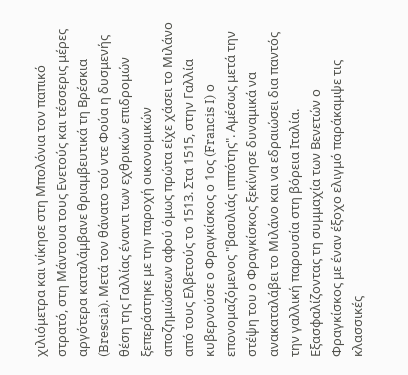χιλιόμετρα και νίκησε στη Μπολόνια τον παπικό στρατό, στη Μάντουα τους Ενετούς και τέσσερις μέρες αργότερα καταλάμβανε θριαμβευτικά τη Βρέσκια (Brescia). Μετά τον θάνατο τού ντε Φούα η δυσμενής θέση της Γαλλίας έναντι των εχθρικών επιδρομών ξεπεράστηκε με την παροχή οικονομικών αποζημιώσεων αφού όμως πρώτα είχε χάσει το Μιλάνο από τους Ελβετούς το 1513. Στα 1515, στην Γαλλία κυβερνούσε ο Φραγκίσκος ο 1ος (Francis I) ο επονομαζόμενος "βασιλιάς ιππότης". Αμέσως μετά την στέψη του ο Φραγκίσκος ξεκίνησε δυναμικά να ανακαταλάβει το Μιλάνο και να εδραιώσει δια παντός την γαλλική παρουσία στη βόρεια Ιταλία. Εξασφαλίζοντας τη συμμαχία των Βενετών ο Φραγκίσκος με έναν έξοχο ελιγμό παράκαμψε τις κλασσικές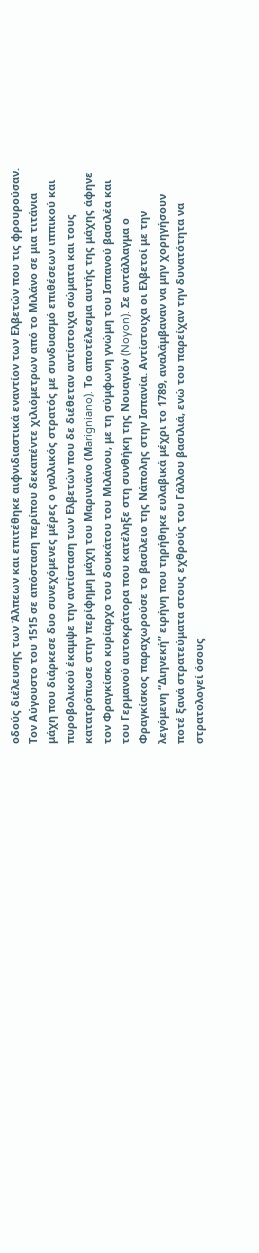οδούς διέλευσης των Άλπεων και επιτέθηκε αιφνιδιαστικά εναντίον των Ελβετών που τις φρουρούσαν. Τον Αύγουστο του 1515 σε απόσταση περίπου δεκαπέντε χιλιόμετρων από το Μιλάνο σε μια τιτάνια μάχη που διάρκεσε δυο συνεχόμενες μέρες ο γαλλικός στρατός με συνδυασμό επιθέσεων ιππικού και πυροβολικού έκαμψε την αντίσταση των Ελβετών που δε διέθεταν αντίστοιχα σώματα και τους κατατρόπωσε στην περίφημη μάχη του Μαρινιάνο (Μarigniano). Το αποτέλεσμα αυτής της μάχης άφηνε τον Φραγκίσκο κυρίαρχο του δουκάτου του Μιλάνου, με τη σύμφωνη γνώμη του Ισπανού βασιλέα και του Γερμανού αυτοκράτορα που κατέληξε στη συνθήκη της Νουαγιόν (Noyon). Σε αντάλλαγμα ο Φραγκίσκος παραχωρούσε το βασίλειο της Νάπολης στην Ισπανία. Αντίστοιχα οι Ελβετοί με την λεγόμενη “Διηνεκή” ειρήνη που τηρήθηκε ευλαβικά μέχρι το 1789, αναλάμβαναν να μην χορηγήσουν ποτέ ξανά στρατεύματα στους εχθρούς του Γάλλου βασιλιά, ενώ του παρείχαν την δυνατότητα να στρατολογεί όσους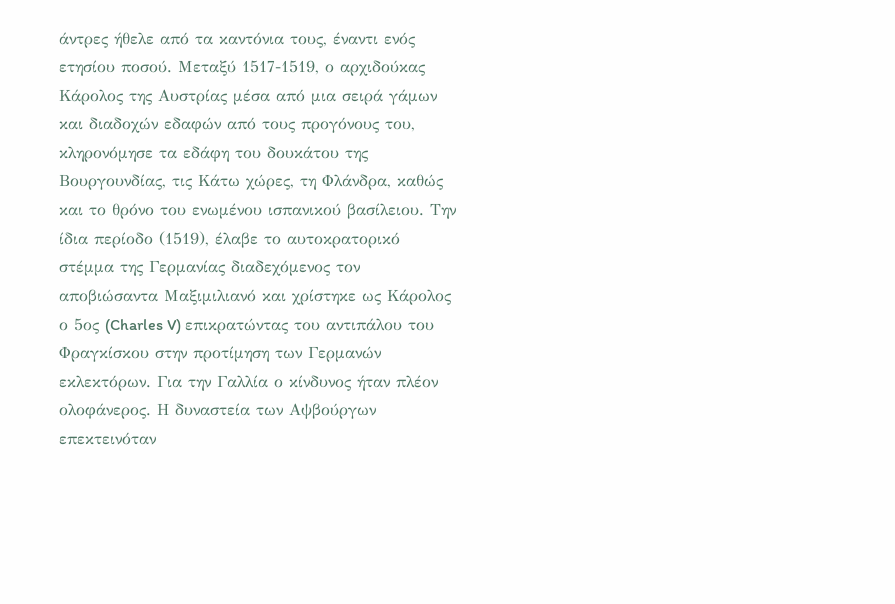άντρες ήθελε από τα καντόνια τους, έναντι ενός ετησίου ποσού. Μεταξύ 1517-1519, ο αρχιδούκας Κάρολος της Αυστρίας μέσα από μια σειρά γάμων και διαδοχών εδαφών από τους προγόνους του, κληρονόμησε τα εδάφη του δουκάτου της Βουργουνδίας, τις Κάτω χώρες, τη Φλάνδρα, καθώς και το θρόνο του ενωμένου ισπανικού βασίλειου. Την ίδια περίοδο (1519), έλαβε το αυτοκρατορικό στέμμα της Γερμανίας διαδεχόμενος τον αποβιώσαντα Μαξιμιλιανό και χρίστηκε ως Κάρολος ο 5ος (Charles V) επικρατώντας του αντιπάλου του Φραγκίσκου στην προτίμηση των Γερμανών εκλεκτόρων. Για την Γαλλία ο κίνδυνος ήταν πλέον ολοφάνερος. Η δυναστεία των Αψβούργων επεκτεινόταν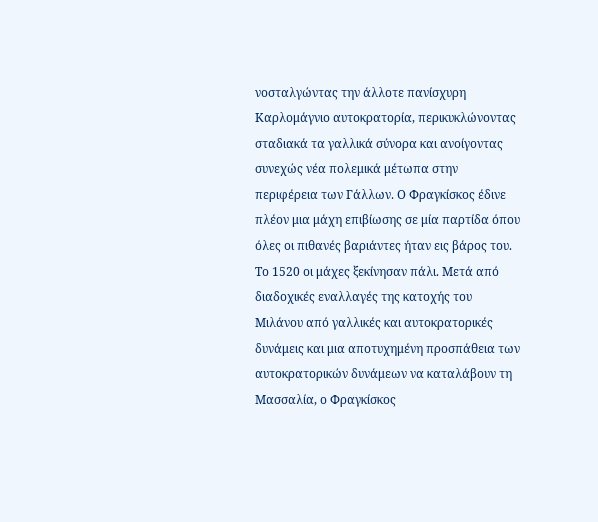νοσταλγώντας την άλλοτε πανίσχυρη Καρλομάγνιο αυτοκρατορία, περικυκλώνοντας σταδιακά τα γαλλικά σύνορα και ανοίγοντας συνεχώς νέα πολεμικά μέτωπα στην περιφέρεια των Γάλλων. Ο Φραγκίσκος έδινε πλέον μια μάχη επιβίωσης σε μία παρτίδα όπου όλες οι πιθανές βαριάντες ήταν εις βάρος του. Το 1520 οι μάχες ξεκίνησαν πάλι. Μετά από διαδοχικές εναλλαγές της κατοχής του Μιλάνου από γαλλικές και αυτοκρατορικές δυνάμεις και μια αποτυχημένη προσπάθεια των αυτοκρατορικών δυνάμεων να καταλάβουν τη Μασσαλία, ο Φραγκίσκος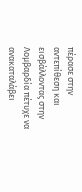πέρασε στην αντεπίθεση και εισβάλλοντας στην Λομβαρδία πέτυχε να ανακαταλάβει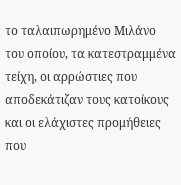το ταλαιπωρημένο Μιλάνο του οποίου, τα κατεστραμμένα τείχη, οι αρρώστιες που αποδεκάτιζαν τους κατοίκους και οι ελάχιστες προμήθειες που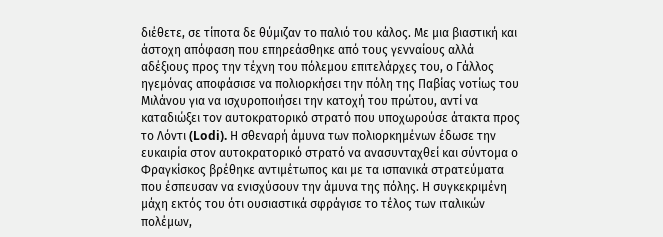διέθετε, σε τίποτα δε θύμιζαν το παλιό του κάλος. Με μια βιαστική και άστοχη απόφαση που επηρεάσθηκε από τους γενναίους αλλά αδέξιους προς την τέχνη του πόλεμου επιτελάρχες του, ο Γάλλος ηγεμόνας αποφάσισε να πολιορκήσει την πόλη της Παβίας νοτίως του Μιλάνου για να ισχυροποιήσει την κατοχή του πρώτου, αντί να καταδιώξει τον αυτοκρατορικό στρατό που υποχωρούσε άτακτα προς το Λόντι (Lodi). Η σθεναρή άμυνα των πολιορκημένων έδωσε την ευκαιρία στον αυτοκρατορικό στρατό να ανασυνταχθεί και σύντομα ο Φραγκίσκος βρέθηκε αντιμέτωπος και με τα ισπανικά στρατεύματα που έσπευσαν να ενισχύσουν την άμυνα της πόλης. Η συγκεκριμένη μάχη εκτός του ότι ουσιαστικά σφράγισε το τέλος των ιταλικών πολέμων,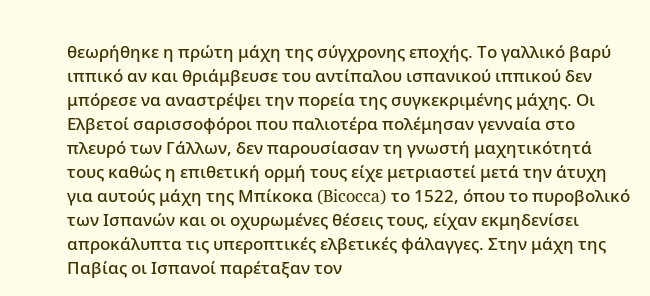θεωρήθηκε η πρώτη μάχη της σύγχρονης εποχής. Το γαλλικό βαρύ ιππικό αν και θριάμβευσε του αντίπαλου ισπανικού ιππικού δεν μπόρεσε να αναστρέψει την πορεία της συγκεκριμένης μάχης. Οι Ελβετοί σαρισσοφόροι που παλιοτέρα πολέμησαν γενναία στο πλευρό των Γάλλων, δεν παρουσίασαν τη γνωστή μαχητικότητά τους καθώς η επιθετική ορμή τους είχε μετριαστεί μετά την άτυχη για αυτούς μάχη της Μπίκοκα (Bicocca) το 1522, όπου το πυροβολικό των Ισπανών και οι οχυρωμένες θέσεις τους, είχαν εκμηδενίσει απροκάλυπτα τις υπεροπτικές ελβετικές φάλαγγες. Στην μάχη της Παβίας οι Ισπανοί παρέταξαν τον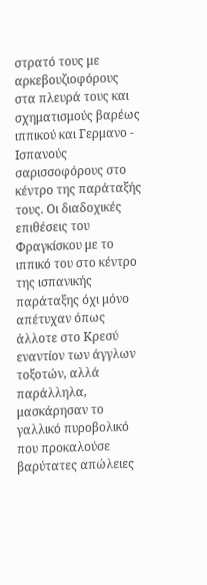στρατό τους με αρκεβουζιοφόρους στα πλευρά τους και σχηματισμούς βαρέως ιππικού και Γερμανο - Ισπανούς σαρισσοφόρους στο κέντρο της παράταξής τους. Οι διαδοχικές επιθέσεις του Φραγκίσκου με το ιππικό του στο κέντρο της ισπανικής παράταξης όχι μόνο απέτυχαν όπως άλλοτε στο Κρεσύ εναντίον των άγγλων τοξοτών, αλλά παράλληλα, μασκάρησαν το γαλλικό πυροβολικό που προκαλούσε βαρύτατες απώλειες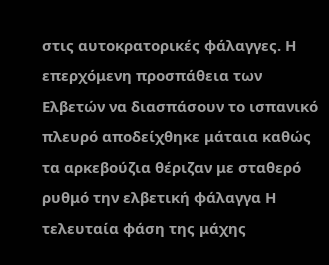στις αυτοκρατορικές φάλαγγες. Η επερχόμενη προσπάθεια των Ελβετών να διασπάσουν το ισπανικό πλευρό αποδείχθηκε μάταια καθώς τα αρκεβούζια θέριζαν με σταθερό ρυθμό την ελβετική φάλαγγα Η τελευταία φάση της μάχης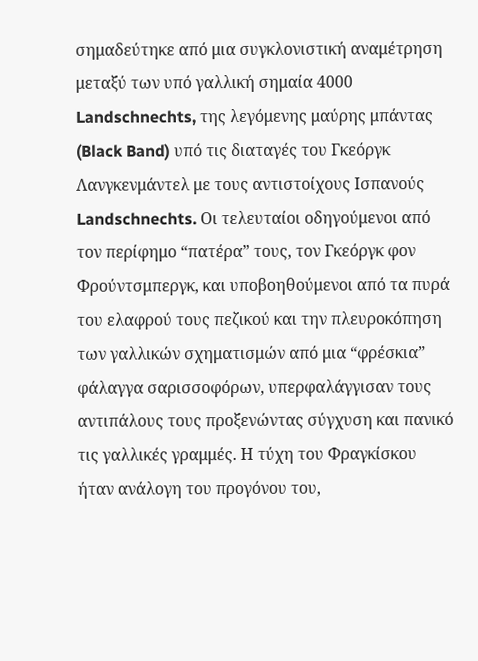σημαδεύτηκε από μια συγκλονιστική αναμέτρηση μεταξύ των υπό γαλλική σημαία 4000 Landschnechts, της λεγόμενης μαύρης μπάντας (Black Band) υπό τις διαταγές του Γκεόργκ Λανγκενμάντελ με τους αντιστοίχους Ισπανούς Landschnechts. Οι τελευταίοι οδηγούμενοι από τον περίφημο “πατέρα” τους, τον Γκεόργκ φον Φρούντσμπεργκ, και υποβοηθούμενοι από τα πυρά του ελαφρού τους πεζικού και την πλευροκόπηση των γαλλικών σχηματισμών από μια “φρέσκια” φάλαγγα σαρισσοφόρων, υπερφαλάγγισαν τους αντιπάλους τους προξενώντας σύγχυση και πανικό τις γαλλικές γραμμές. Η τύχη του Φραγκίσκου ήταν ανάλογη του προγόνου του,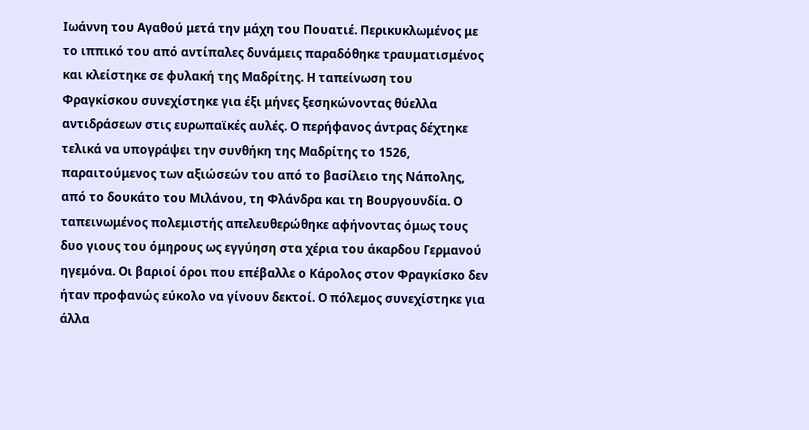Ιωάννη του Αγαθού μετά την μάχη του Πουατιέ. Περικυκλωμένος με το ιππικό του από αντίπαλες δυνάμεις παραδόθηκε τραυματισμένος και κλείστηκε σε φυλακή της Μαδρίτης. Η ταπείνωση του Φραγκίσκου συνεχίστηκε για έξι μήνες ξεσηκώνοντας θύελλα αντιδράσεων στις ευρωπαϊκές αυλές. Ο περήφανος άντρας δέχτηκε τελικά να υπογράψει την συνθήκη της Μαδρίτης το 1526, παραιτούμενος των αξιώσεών του από το βασίλειο της Νάπολης, από το δουκάτο του Μιλάνου, τη Φλάνδρα και τη Βουργουνδία. Ο ταπεινωμένος πολεμιστής απελευθερώθηκε αφήνοντας όμως τους δυο γιους του όμηρους ως εγγύηση στα χέρια του άκαρδου Γερμανού ηγεμόνα. Οι βαριοί όροι που επέβαλλε ο Κάρολος στον Φραγκίσκο δεν ήταν προφανώς εύκολο να γίνουν δεκτοί. Ο πόλεμος συνεχίστηκε για άλλα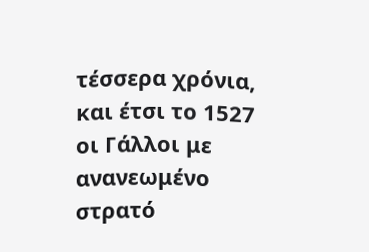τέσσερα χρόνια, και έτσι το 1527 οι Γάλλοι με ανανεωμένο στρατό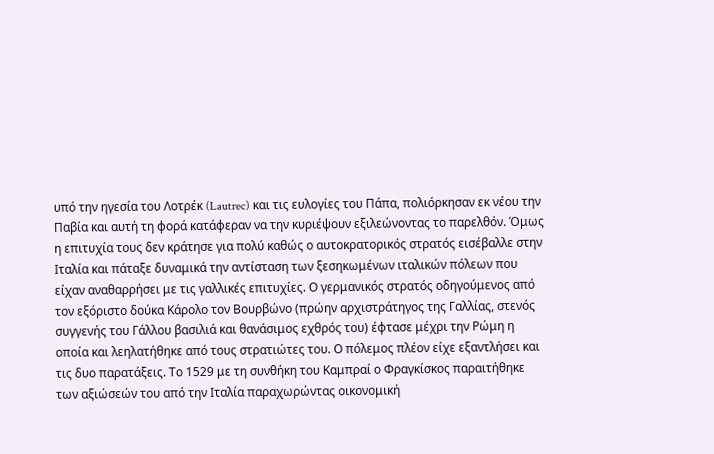υπό την ηγεσία του Λοτρέκ (Lautrec) και τις ευλογίες του Πάπα, πολιόρκησαν εκ νέου την Παβία και αυτή τη φορά κατάφεραν να την κυριέψουν εξιλεώνοντας το παρελθόν. Όμως η επιτυχία τους δεν κράτησε για πολύ καθώς ο αυτοκρατορικός στρατός εισέβαλλε στην Ιταλία και πάταξε δυναμικά την αντίσταση των ξεσηκωμένων ιταλικών πόλεων που είχαν αναθαρρήσει με τις γαλλικές επιτυχίες. Ο γερμανικός στρατός οδηγούμενος από τον εξόριστο δούκα Κάρολο τον Βουρβώνο (πρώην αρχιστράτηγος της Γαλλίας, στενός συγγενής του Γάλλου βασιλιά και θανάσιμος εχθρός του) έφτασε μέχρι την Ρώμη η οποία και λεηλατήθηκε από τους στρατιώτες του. Ο πόλεμος πλέον είχε εξαντλήσει και τις δυο παρατάξεις. Το 1529 με τη συνθήκη του Καμπραί ο Φραγκίσκος παραιτήθηκε των αξιώσεών του από την Ιταλία παραχωρώντας οικονομική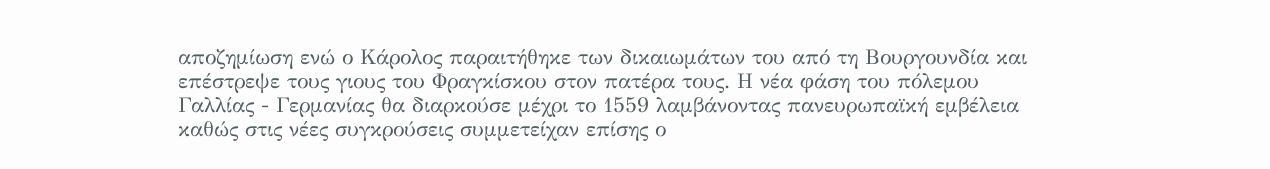αποζημίωση ενώ ο Κάρολος παραιτήθηκε των δικαιωμάτων του από τη Βουργουνδία και επέστρεψε τους γιους του Φραγκίσκου στον πατέρα τους. Η νέα φάση του πόλεμου Γαλλίας - Γερμανίας θα διαρκούσε μέχρι το 1559 λαμβάνοντας πανευρωπαϊκή εμβέλεια καθώς στις νέες συγκρούσεις συμμετείχαν επίσης ο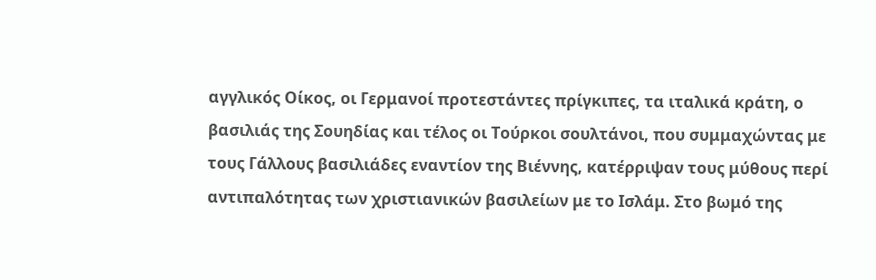αγγλικός Οίκος, οι Γερμανοί προτεστάντες πρίγκιπες, τα ιταλικά κράτη, ο βασιλιάς της Σουηδίας και τέλος οι Τούρκοι σουλτάνοι, που συμμαχώντας με τους Γάλλους βασιλιάδες εναντίον της Βιέννης, κατέρριψαν τους μύθους περί αντιπαλότητας των χριστιανικών βασιλείων με το Ισλάμ. Στο βωμό της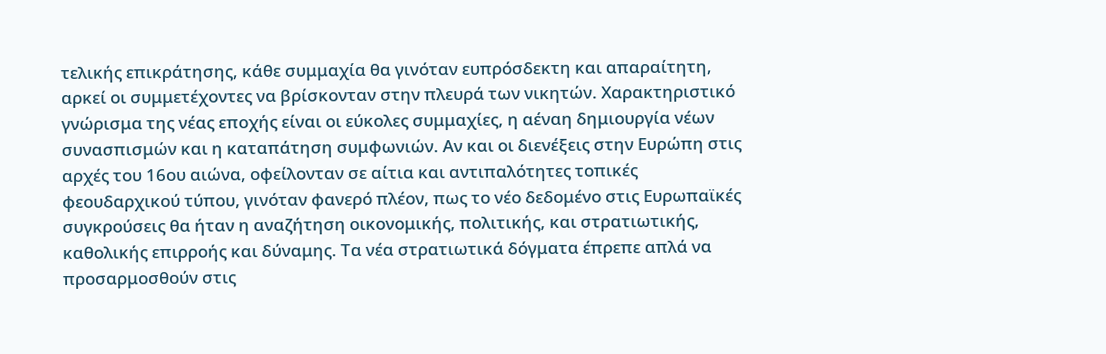τελικής επικράτησης, κάθε συμμαχία θα γινόταν ευπρόσδεκτη και απαραίτητη, αρκεί οι συμμετέχοντες να βρίσκονταν στην πλευρά των νικητών. Χαρακτηριστικό γνώρισμα της νέας εποχής είναι οι εύκολες συμμαχίες, η αέναη δημιουργία νέων συνασπισμών και η καταπάτηση συμφωνιών. Αν και οι διενέξεις στην Ευρώπη στις αρχές του 16ου αιώνα, οφείλονταν σε αίτια και αντιπαλότητες τοπικές φεουδαρχικού τύπου, γινόταν φανερό πλέον, πως το νέο δεδομένο στις Ευρωπαϊκές συγκρούσεις θα ήταν η αναζήτηση οικονομικής, πολιτικής, και στρατιωτικής, καθολικής επιρροής και δύναμης. Τα νέα στρατιωτικά δόγματα έπρεπε απλά να προσαρμοσθούν στις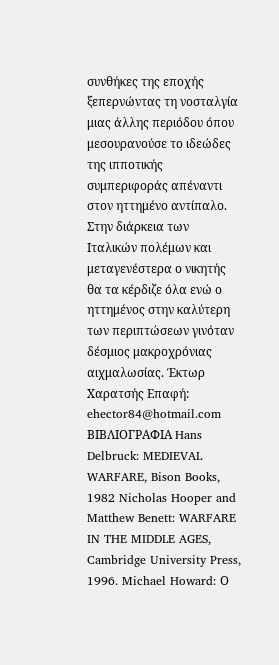συνθήκες της εποχής ξεπερνώντας τη νοσταλγία μιας άλλης περιόδου όπου μεσουρανούσε το ιδεώδες της ιπποτικής συμπεριφοράς απέναντι στον ηττημένο αντίπαλο. Στην διάρκεια των Ιταλικών πολέμων και μεταγενέστερα ο νικητής θα τα κέρδιζε όλα ενώ ο ηττημένος στην καλύτερη των περιπτώσεων γινόταν δέσμιος μακροχρόνιας αιχμαλωσίας. Έκτωρ Χαρατσής Επαφή: ehector84@hotmail.com ΒΙΒΛΙΟΓΡΑΦΙΑ Hans Delbruck: MEDIEVAL WARFARE, Bison Books, 1982 Nicholas Hooper and Matthew Benett: WARFARE IN THE MIDDLE AGES, Cambridge University Press, 1996. Michael Howard: Ο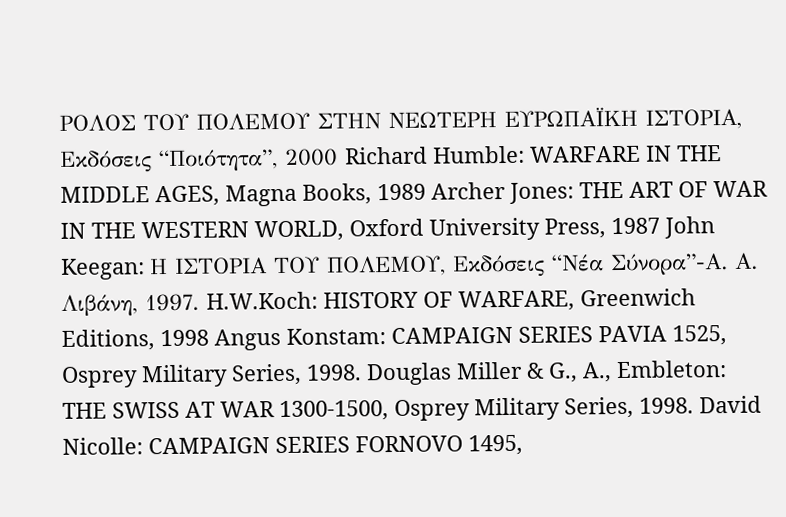ΡΟΛΟΣ ΤΟΥ ΠΟΛΕΜΟΥ ΣΤΗΝ ΝΕΩΤΕΡΗ ΕΥΡΩΠΑΪΚΗ ΙΣΤΟΡΙΑ, Εκδόσεις “Ποιότητα”, 2000 Richard Humble: WARFARE IN THE MIDDLE AGES, Magna Books, 1989 Archer Jones: THE ART OF WAR IN THE WESTERN WORLD, Oxford University Press, 1987 John Keegan: Η ΙΣΤΟΡΙΑ ΤΟΥ ΠΟΛΕΜΟΥ, Εκδόσεις “Νέα Σύνορα”-Α. Α. Λιβάνη, 1997. H.W.Koch: HISTORY OF WARFARE, Greenwich Editions, 1998 Angus Konstam: CAMPAIGN SERIES PAVIA 1525, Osprey Military Series, 1998. Douglas Miller & G., A., Embleton: THE SWISS AT WAR 1300-1500, Osprey Military Series, 1998. David Nicolle: CAMPAIGN SERIES FORNOVO 1495,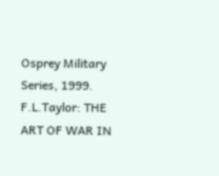Osprey Military Series, 1999. F.L.Taylor: THE ART OF WAR IN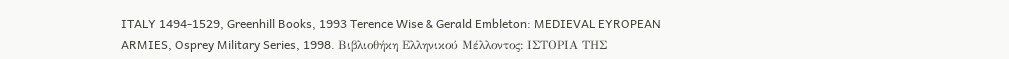ITALY 1494-1529, Greenhill Books, 1993 Terence Wise & Gerald Embleton: MEDIEVAL EYROPEAN ARMIES, Osprey Military Series, 1998. Βιβλιοθήκη Ελληνικού Μέλλοντος: ΙΣΤΟΡΙΑ ΤΗΣ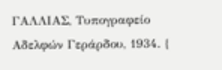ΓΑΛΛΙΑΣ, Τυπογραφείο Αδελφών Γεράρδου, 1934. {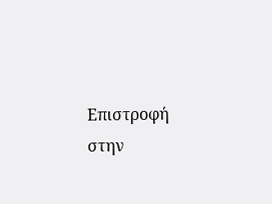Επιστροφή
στην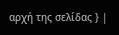αρχή της σελίδας } |